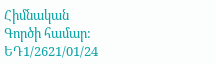Հիմնական
Գործի համար:
ԵԴ1/2621/01/24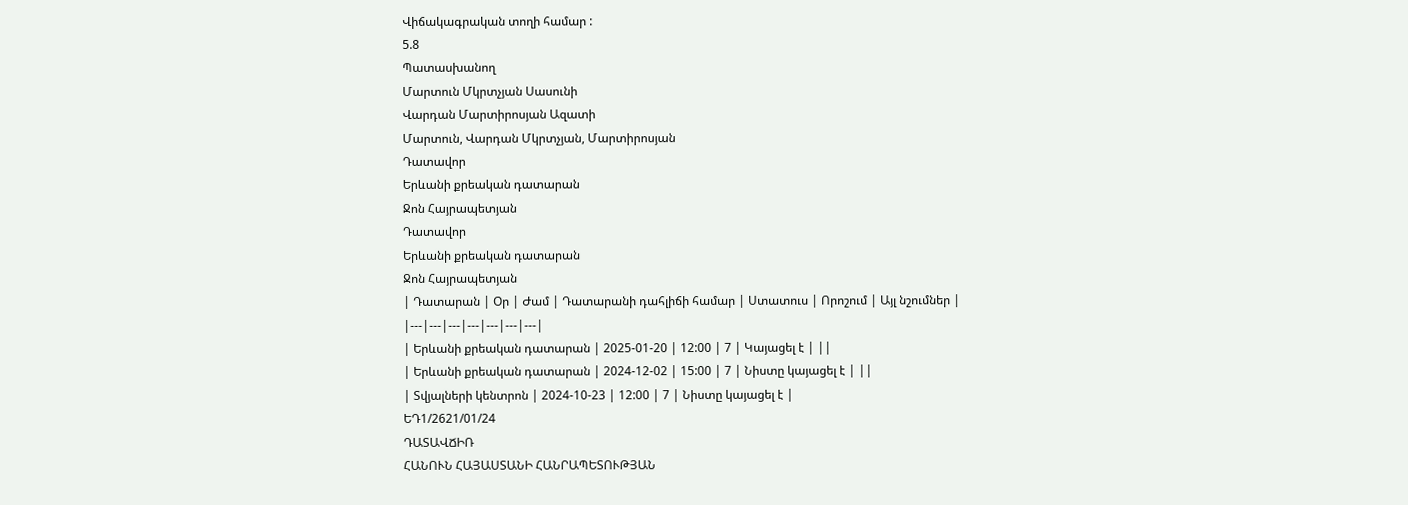Վիճակագրական տողի համար :
5.8
Պատասխանող
Մարտուն Մկրտչյան Սասունի
Վարդան Մարտիրոսյան Ազատի
Մարտուն, Վարդան Մկրտչյան, Մարտիրոսյան
Դատավոր
Երևանի քրեական դատարան
Ջոն Հայրապետյան
Դատավոր
Երևանի քրեական դատարան
Ջոն Հայրապետյան
| Դատարան | Օր | Ժամ | Դատարանի դահլիճի համար | Ստատուս | Որոշում | Այլ նշումներ |
|---|---|---|---|---|---|---|
| Երևանի քրեական դատարան | 2025-01-20 | 12:00 | 7 | Կայացել է | ||
| Երևանի քրեական դատարան | 2024-12-02 | 15:00 | 7 | Նիստը կայացել է | ||
| Տվյալների կենտրոն | 2024-10-23 | 12:00 | 7 | Նիստը կայացել է |
ԵԴ1/2621/01/24
ԴԱՏԱՎՃԻՌ
ՀԱՆՈՒՆ ՀԱՅԱՍՏԱՆԻ ՀԱՆՐԱՊԵՏՈՒԹՅԱՆ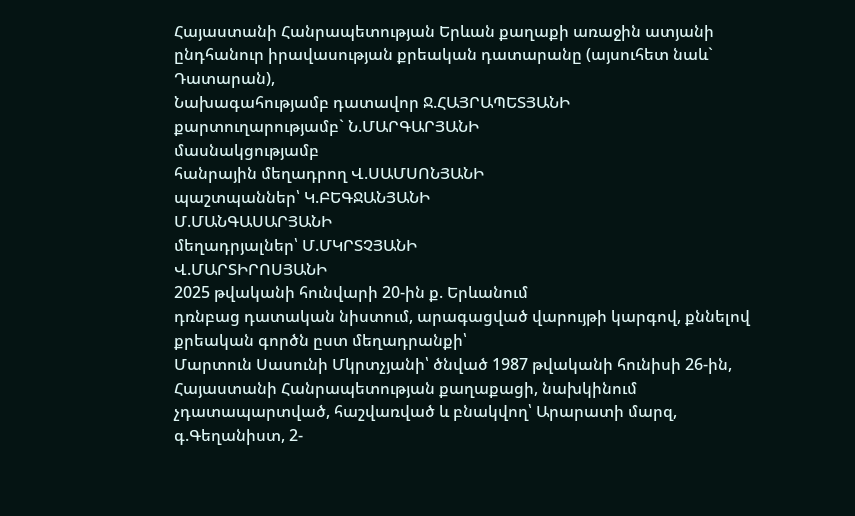Հայաստանի Հանրապետության Երևան քաղաքի առաջին ատյանի ընդհանուր իրավասության քրեական դատարանը (այսուհետ նաև` Դատարան),
Նախագահությամբ դատավոր Ջ.ՀԱՅՐԱՊԵՏՅԱՆԻ
քարտուղարությամբ` Ն.ՄԱՐԳԱՐՅԱՆԻ
մասնակցությամբ
հանրային մեղադրող Վ.ՍԱՄՍՈՆՅԱՆԻ
պաշտպաններ՝ Կ.ԲԵԳՋԱՆՅԱՆԻ
Մ.ՄԱՆԳԱՍԱՐՅԱՆԻ
մեղադրյալներ՝ Մ.ՄԿՐՏՉՅԱՆԻ
Վ.ՄԱՐՏԻՐՈՍՅԱՆԻ
2025 թվականի հունվարի 20-ին ք. Երևանում
դռնբաց դատական նիստում, արագացված վարույթի կարգով, քննելով քրեական գործն ըստ մեղադրանքի՝
Մարտուն Սասունի Մկրտչյանի՝ ծնված 1987 թվականի հունիսի 26-ին, Հայաստանի Հանրապետության քաղաքացի, նախկինում չդատապարտված, հաշվառված և բնակվող՝ Արարատի մարզ, գ.Գեղանիստ, 2-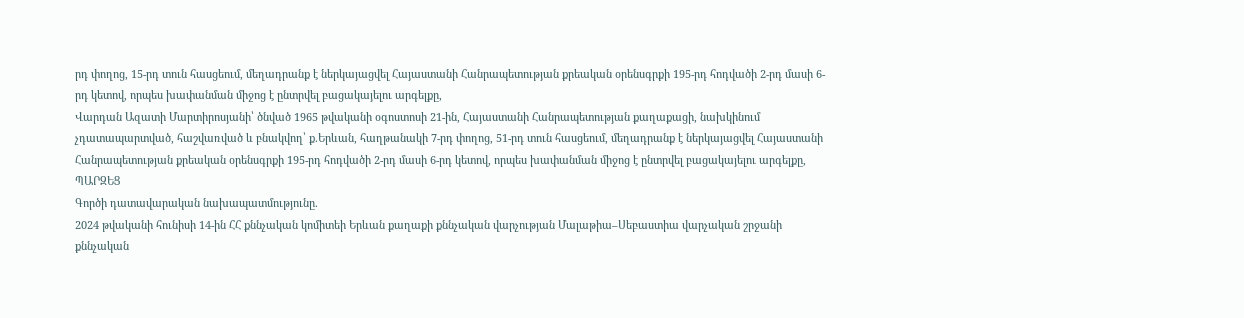րդ փողոց, 15-րդ տուն հասցեում, մեղադրանք է ներկայացվել Հայաստանի Հանրապետության քրեական օրենսգրքի 195-րդ հոդվածի 2-րդ մասի 6-րդ կետով, որպես խափանման միջոց է ընտրվել բացակայելու արգելքը,
Վարդան Ազատի Մարտիրոսյանի՝ ծնված 1965 թվականի օգոստոսի 21-ին, Հայաստանի Հանրապետության քաղաքացի, նախկինում չդատապարտված, հաշվառված և բնակվող՝ ք.Երևան, հաղթանակի 7-րդ փողոց, 51-րդ տուն հասցեում, մեղադրանք է ներկայացվել Հայաստանի Հանրապետության քրեական օրենսգրքի 195-րդ հոդվածի 2-րդ մասի 6-րդ կետով, որպես խափանման միջոց է ընտրվել բացակայելու արգելքը,
ՊԱՐԶԵՑ
Գործի դատավարական նախապատմությունը.
2024 թվականի հունիսի 14-ին ՀՀ քննչական կոմիտեի Երևան քաղաքի քննչական վարչության Մալաթիա–Սեբաստիա վարչական շրջանի քննչական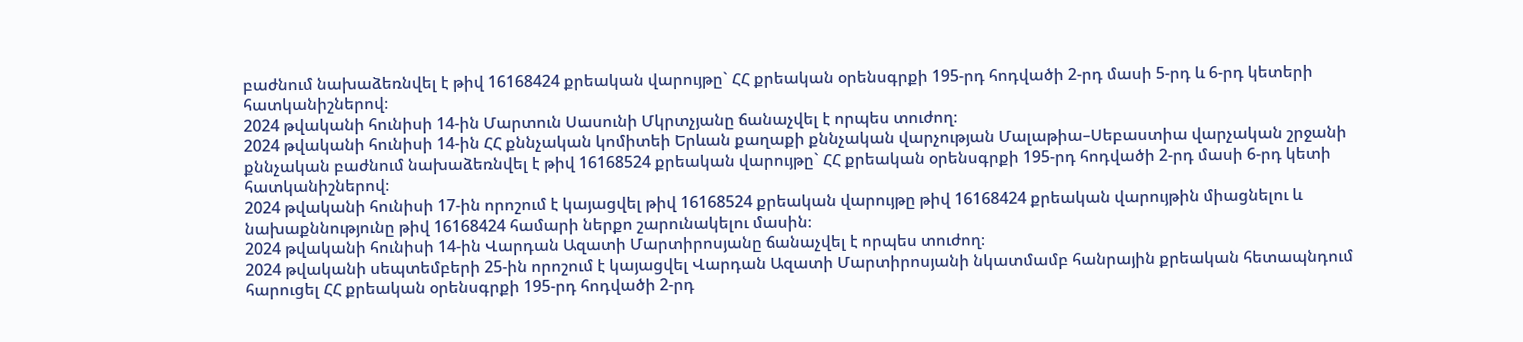բաժնում նախաձեռնվել է թիվ 16168424 քրեական վարույթը` ՀՀ քրեական օրենսգրքի 195-րդ հոդվածի 2-րդ մասի 5-րդ և 6-րդ կետերի հատկանիշներով։
2024 թվականի հունիսի 14-ին Մարտուն Սասունի Մկրտչյանը ճանաչվել է որպես տուժող։
2024 թվականի հունիսի 14-ին ՀՀ քննչական կոմիտեի Երևան քաղաքի քննչական վարչության Մալաթիա–Սեբաստիա վարչական շրջանի քննչական բաժնում նախաձեռնվել է թիվ 16168524 քրեական վարույթը` ՀՀ քրեական օրենսգրքի 195-րդ հոդվածի 2-րդ մասի 6-րդ կետի հատկանիշներով։
2024 թվականի հունիսի 17-ին որոշում է կայացվել թիվ 16168524 քրեական վարույթը թիվ 16168424 քրեական վարույթին միացնելու և նախաքննությունը թիվ 16168424 համարի ներքո շարունակելու մասին։
2024 թվականի հունիսի 14-ին Վարդան Ազատի Մարտիրոսյանը ճանաչվել է որպես տուժող։
2024 թվականի սեպտեմբերի 25-ին որոշում է կայացվել Վարդան Ազատի Մարտիրոսյանի նկատմամբ հանրային քրեական հետապնդում հարուցել ՀՀ քրեական օրենսգրքի 195-րդ հոդվածի 2-րդ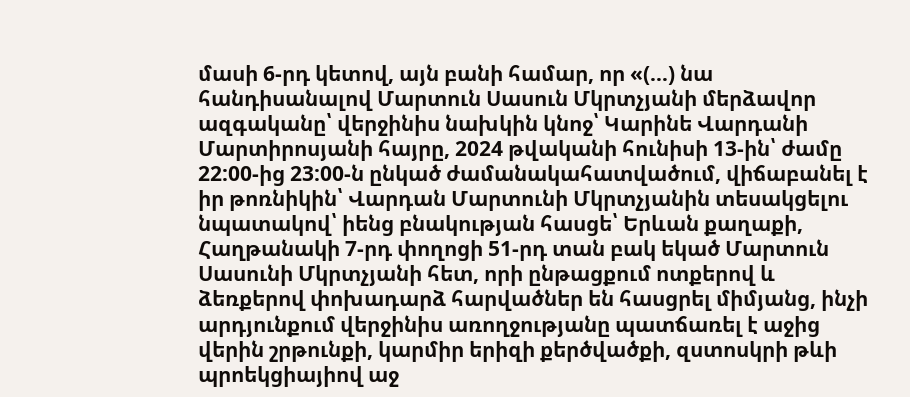մասի 6-րդ կետով, այն բանի համար, որ «(…) նա հանդիսանալով Մարտուն Սասուն Մկրտչյանի մերձավոր ազգականը՝ վերջինիս նախկին կնոջ՝ Կարինե Վարդանի Մարտիրոսյանի հայրը, 2024 թվականի հունիսի 13-ին՝ ժամը 22:00-ից 23:00-ն ընկած ժամանակահատվածում, վիճաբանել է իր թոռնիկին՝ Վարդան Մարտունի Մկրտչյանին տեսակցելու նպատակով՝ իենց բնակության հասցե՝ Երևան քաղաքի, Հաղթանակի 7-րդ փողոցի 51-րդ տան բակ եկած Մարտուն Սասունի Մկրտչյանի հետ, որի ընթացքում ոտքերով և ձեռքերով փոխադարձ հարվածներ են հասցրել միմյանց, ինչի արդյունքում վերջինիս առողջությանը պատճառել է աջից վերին շրթունքի, կարմիր երիզի քերծվածքի, զստոսկրի թևի պրոեկցիայիով աջ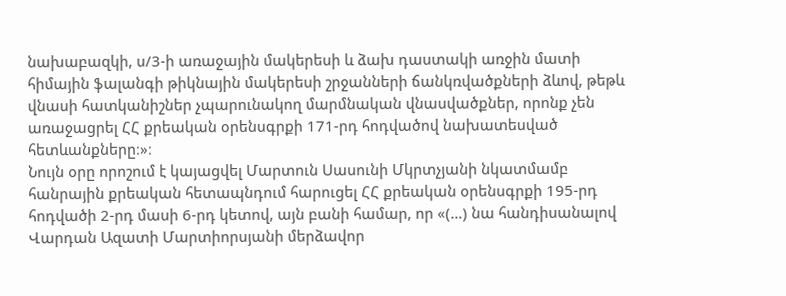նախաբազկի, ս/3-ի առաջային մակերեսի և ձախ դաստակի առջին մատի հիմային ֆալանգի թիկնային մակերեսի շրջանների ճանկռվածքների ձևով, թեթև վնասի հատկանիշներ չպարունակող մարմնական վնասվածքներ, որոնք չեն առաջացրել ՀՀ քրեական օրենսգրքի 171-րդ հոդվածով նախատեսված հետևանքները։»։
Նույն օրը որոշում է կայացվել Մարտուն Սասունի Մկրտչյանի նկատմամբ հանրային քրեական հետապնդում հարուցել ՀՀ քրեական օրենսգրքի 195-րդ հոդվածի 2-րդ մասի 6-րդ կետով, այն բանի համար, որ «(…) նա հանդիսանալով Վարդան Ազատի Մարտիորսյանի մերձավոր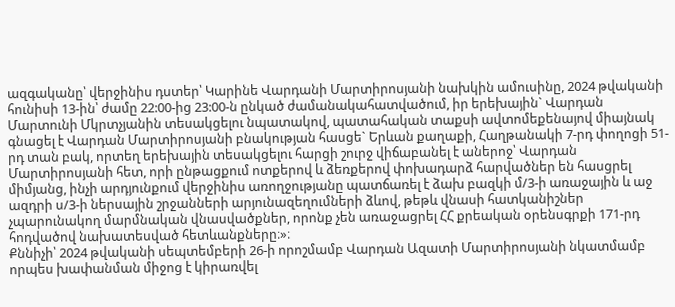ազգականը՝ վերջինիս դստեր՝ Կարինե Վարդանի Մարտիրոսյանի նախկին ամուսինը, 2024 թվականի հունիսի 13-ին՝ ժամը 22:00-ից 23:00-ն ընկած ժամանակահատվածում, իր երեխային` Վարդան Մարտունի Մկրտչյանին տեսակցելու նպատակով, պատահական տաքսի ավտոմեքենայով միայնակ գնացել է Վարդան Մարտիրոսյանի բնակության հասցե` Երևան քաղաքի, Հաղթանակի 7-րդ փողոցի 51-րդ տան բակ, որտեղ երեխային տեսակցելու հարցի շուրջ վիճաբանել է աներոջ՝ Վարդան Մարտիրոսյանի հետ, որի ընթացքում ոտքերով և ձեռքերով փոխադարձ հարվածներ են հասցրել միմյանց, ինչի արդյունքում վերջինիս առողջությանը պատճառել է ձախ բազկի մ/3-ի առաջային և աջ ազդրի ս/3-ի ներսային շրջանների արյունազեղումների ձևով, թեթև վնասի հատկանիշներ չպարունակող մարմնական վնասվածքներ, որոնք չեն առաջացրել ՀՀ քրեական օրենսգրքի 171-րդ հոդվածով նախատեսված հետևանքները։»։
Քննիչի՝ 2024 թվականի սեպտեմբերի 26-ի որոշմամբ Վարդան Ազատի Մարտիրոսյանի նկատմամբ որպես խափանման միջոց է կիրառվել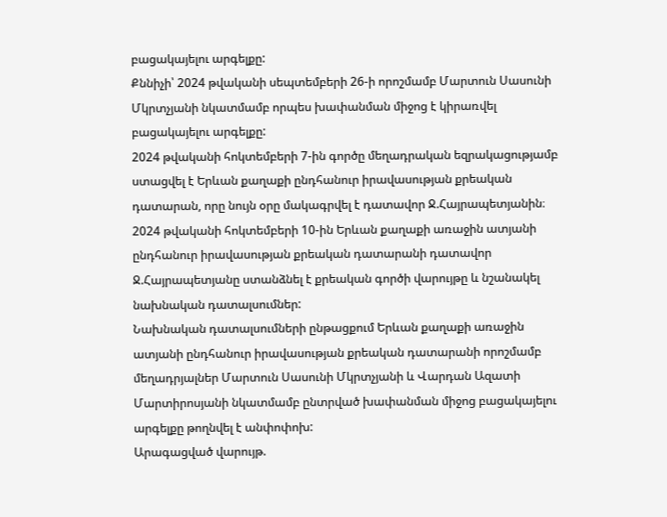բացակայելու արգելքը:
Քննիչի՝ 2024 թվականի սեպտեմբերի 26-ի որոշմամբ Մարտուն Սասունի Մկրտչյանի նկատմամբ որպես խափանման միջոց է կիրառվել բացակայելու արգելքը:
2024 թվականի հոկտեմբերի 7-ին գործը մեղադրական եզրակացությամբ ստացվել է Երևան քաղաքի ընդհանուր իրավասության քրեական դատարան, որը նույն օրը մակագրվել է դատավոր Ջ.Հայրապետյանին։
2024 թվականի հոկտեմբերի 10-ին Երևան քաղաքի առաջին ատյանի ընդհանուր իրավասության քրեական դատարանի դատավոր Ջ.Հայրապետյանը ստանձնել է քրեական գործի վարույթը և նշանակել նախնական դատալսումներ:
Նախնական դատալսումների ընթացքում Երևան քաղաքի առաջին ատյանի ընդհանուր իրավասության քրեական դատարանի որոշմամբ մեղադրյալներ Մարտուն Սասունի Մկրտչյանի և Վարդան Ազատի Մարտիրոսյանի նկատմամբ ընտրված խափանման միջոց բացակայելու արգելքը թողնվել է անփոփոխ:
Արագացված վարույթ.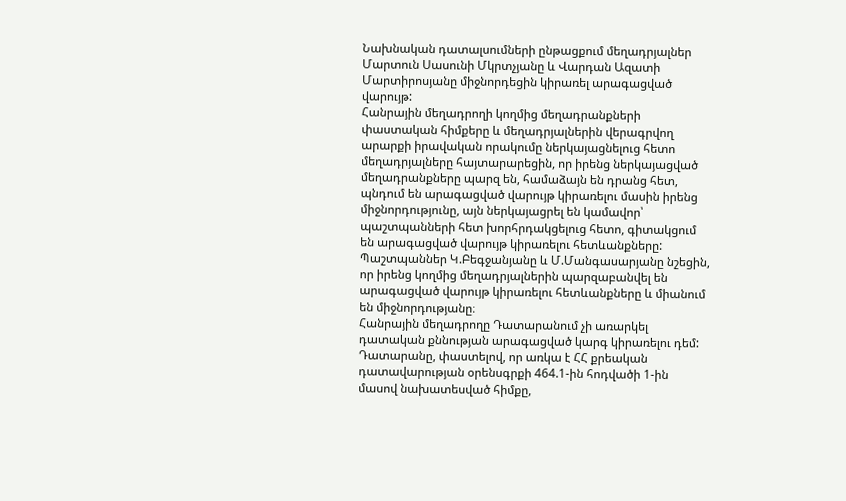Նախնական դատալսումների ընթացքում մեղադրյալներ Մարտուն Սասունի Մկրտչյանը և Վարդան Ազատի Մարտիրոսյանը միջնորդեցին կիրառել արագացված վարույթ:
Հանրային մեղադրողի կողմից մեղադրանքների փաստական հիմքերը և մեղադրյալներին վերագրվող արարքի իրավական որակումը ներկայացնելուց հետո մեղադրյալները հայտարարեցին, որ իրենց ներկայացված մեղադրանքները պարզ են, համաձայն են դրանց հետ, պնդում են արագացված վարույթ կիրառելու մասին իրենց միջնորդությունը, այն ներկայացրել են կամավոր՝ պաշտպանների հետ խորհրդակցելուց հետո, գիտակցում են արագացված վարույթ կիրառելու հետևանքները:
Պաշտպաններ Կ.Բեգջանյանը և Մ.Մանգասարյանը նշեցին, որ իրենց կողմից մեղադրյալներին պարզաբանվել են արագացված վարույթ կիրառելու հետևանքները և միանում են միջնորդությանը։
Հանրային մեղադրողը Դատարանում չի առարկել դատական քննության արագացված կարգ կիրառելու դեմ:
Դատարանը, փաստելով, որ առկա է ՀՀ քրեական դատավարության օրենսգրքի 464.1-ին հոդվածի 1-ին մասով նախատեսված հիմքը,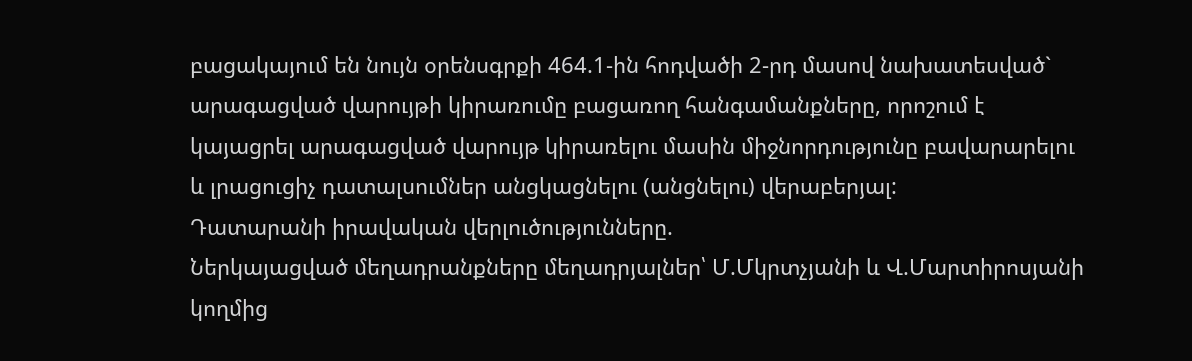բացակայում են նույն օրենսգրքի 464.1-ին հոդվածի 2-րդ մասով նախատեսված` արագացված վարույթի կիրառումը բացառող հանգամանքները, որոշում է կայացրել արագացված վարույթ կիրառելու մասին միջնորդությունը բավարարելու և լրացուցիչ դատալսումներ անցկացնելու (անցնելու) վերաբերյալ:
Դատարանի իրավական վերլուծությունները.
Ներկայացված մեղադրանքները մեղադրյալներ՝ Մ.Մկրտչյանի և Վ.Մարտիրոսյանի կողմից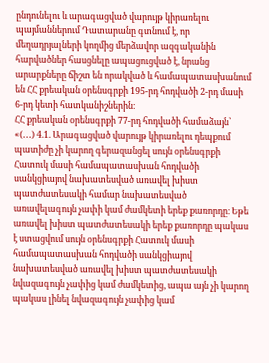ընդունելու և արագացված վարույթ կիրառելու պայմաններում Դատարանը գտնում է, որ մեղադրյալների կողմից մերձավոր ազգականին հարվածներ հասցնելը ապացուցված է, նրանց արարքները ճիշտ են որակված և համապատասխանում են ՀՀ քրեական օրենսգրքի 195-րդ հոդվածի 2-րդ մասի 6-րդ կետի հատկանիշներին։
ՀՀ քրեական օրենսգրքի 77-րդ հոդվածի համաձայն՝ «(․․․) 4.1. Արագացված վարույթ կիրառելու դեպքում պատիժը չի կարող գերազանցել սույն օրենսգրքի Հատուկ մասի համապատասխան հոդվածի սանկցիայով նախատեսված առավել խիստ պատժատեսակի համար նախատեսված առավելագույն չափի կամ ժամկետի երեք քառորդը։ Եթե առավել խիստ պատժատեսակի երեք քառորդը պակաս է ստացվում սույն օրենսգրքի Հատուկ մասի համապատասխան հոդվածի սանկցիայով նախատեսված առավել խիստ պատժատեսակի նվազագույն չափից կամ ժամկետից, ապա այն չի կարող պակաս լինել նվազագույն չափից կամ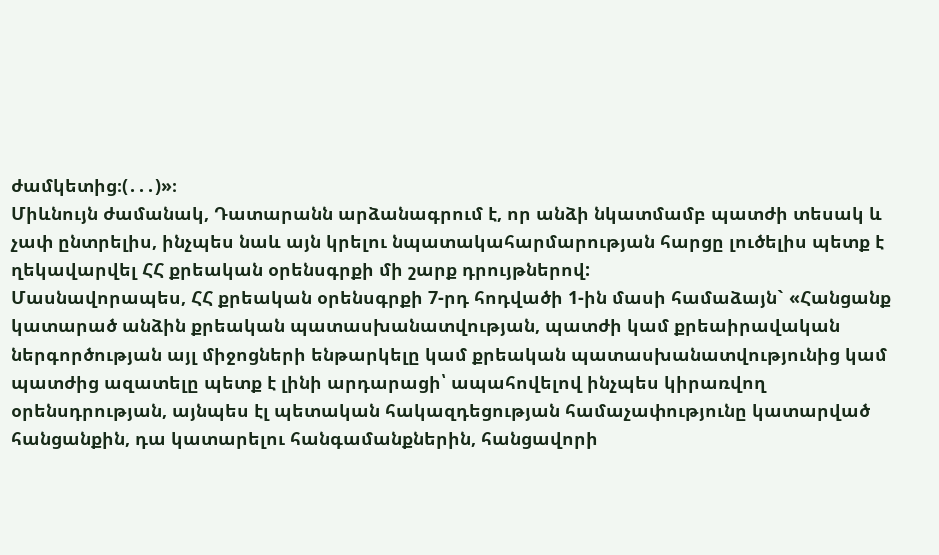ժամկետից։(․․․)»։
Միևնույն ժամանակ, Դատարանն արձանագրում է, որ անձի նկատմամբ պատժի տեսակ և չափ ընտրելիս, ինչպես նաև այն կրելու նպատակահարմարության հարցը լուծելիս պետք է ղեկավարվել ՀՀ քրեական օրենսգրքի մի շարք դրույթներով:
Մասնավորապես, ՀՀ քրեական օրենսգրքի 7-րդ հոդվածի 1-ին մասի համաձայն` «Հանցանք կատարած անձին քրեական պատասխանատվության, պատժի կամ քրեաիրավական ներգործության այլ միջոցների ենթարկելը կամ քրեական պատասխանատվությունից կամ պատժից ազատելը պետք է լինի արդարացի՝ ապահովելով ինչպես կիրառվող օրենսդրության, այնպես էլ պետական հակազդեցության համաչափությունը կատարված հանցանքին, դա կատարելու հանգամանքներին, հանցավորի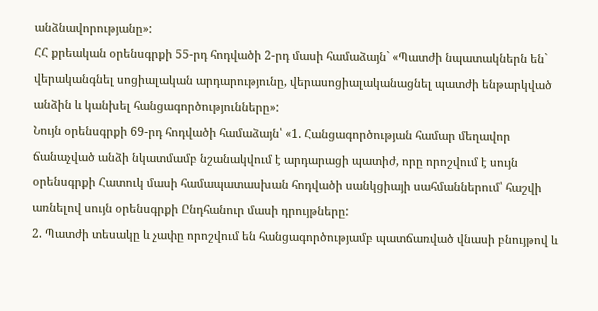անձնավորությանը»:
ՀՀ քրեական օրենսգրքի 55-րդ հոդվածի 2-րդ մասի համաձայն` «Պատժի նպատակներն են` վերականգնել սոցիալական արդարությունը, վերասոցիալականացնել պատժի ենթարկված անձին և կանխել հանցագործությունները»:
Նույն օրենսգրքի 69-րդ հոդվածի համաձայն՝ «1. Հանցագործության համար մեղավոր ճանաչված անձի նկատմամբ նշանակվում է արդարացի պատիժ, որը որոշվում է սույն օրենսգրքի Հատուկ մասի համապատասխան հոդվածի սանկցիայի սահմաններում՝ հաշվի առնելով սույն օրենսգրքի Ընդհանուր մասի դրույթները:
2. Պատժի տեսակը և չափը որոշվում են հանցագործությամբ պատճառված վնասի բնույթով և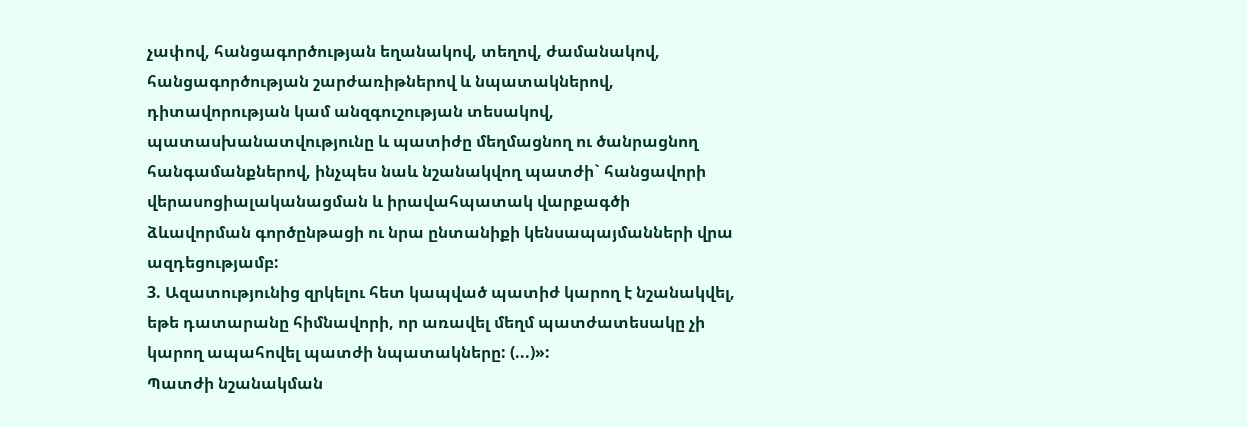չափով, հանցագործության եղանակով, տեղով, ժամանակով, հանցագործության շարժառիթներով և նպատակներով, դիտավորության կամ անզգուշության տեսակով, պատասխանատվությունը և պատիժը մեղմացնող ու ծանրացնող հանգամանքներով, ինչպես նաև նշանակվող պատժի` հանցավորի վերասոցիալականացման և իրավահպատակ վարքագծի ձևավորման գործընթացի ու նրա ընտանիքի կենսապայմանների վրա ազդեցությամբ:
3. Ազատությունից զրկելու հետ կապված պատիժ կարող է նշանակվել, եթե դատարանը հիմնավորի, որ առավել մեղմ պատժատեսակը չի կարող ապահովել պատժի նպատակները: (...)»:
Պատժի նշանակման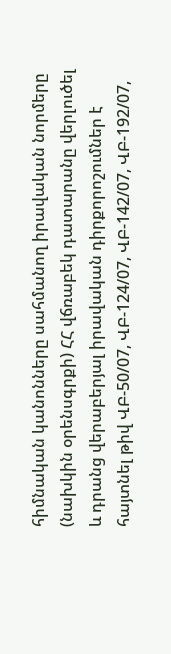հիմնական կանոնները սահմանող իրավական նորմերը (նախկին օրենսգրքի) ՀՀ վճռաբեկ դատարանը վերլուծել և դրանց վերաբերյալ իրավական դիրքորոշումներ է հայտնել թիվ ՎԲ-50/07, ՎԲ-124/07, ՎԲ-142/07, ՎԲ-192/07,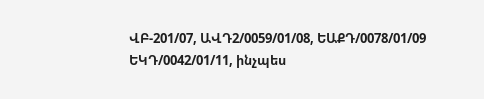ՎԲ-201/07, ԱՎԴ2/0059/01/08, ԵԱՔԴ/0078/01/09 ԵԿԴ/0042/01/11, ինչպես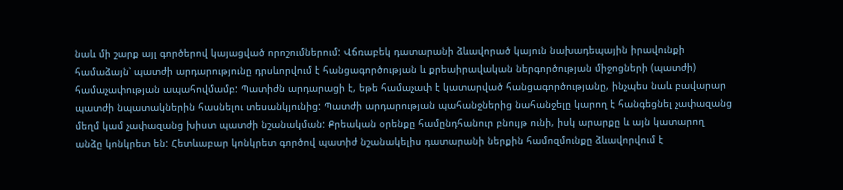նաև մի շարք այլ գործերով կայացված որոշումներում: Վճռաբեկ դատարանի ձևավորած կայուն նախադեպային իրավունքի համաձայն՝ պատժի արդարությունը դրսևորվում է հանցագործության և քրեաիրավական ներգործության միջոցների (պատժի) համաչափության ապահովմամբ: Պատիժն արդարացի է, եթե համաչափ է կատարված հանցագործությանը, ինչպես նաև բավարար պատժի նպատակներին հասնելու տեսանկյունից: Պատժի արդարության պահանջներից նահանջելը կարող է հանգեցնել չափազանց մեղմ կամ չափազանց խիստ պատժի նշանակման: Քրեական օրենքը համընդհանուր բնույթ ունի, իսկ արարքը և այն կատարող անձը կոնկրետ են: Հետևաբար կոնկրետ գործով պատիժ նշանակելիս դատարանի ներքին համոզմունքը ձևավորվում է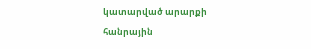կատարված արարքի հանրային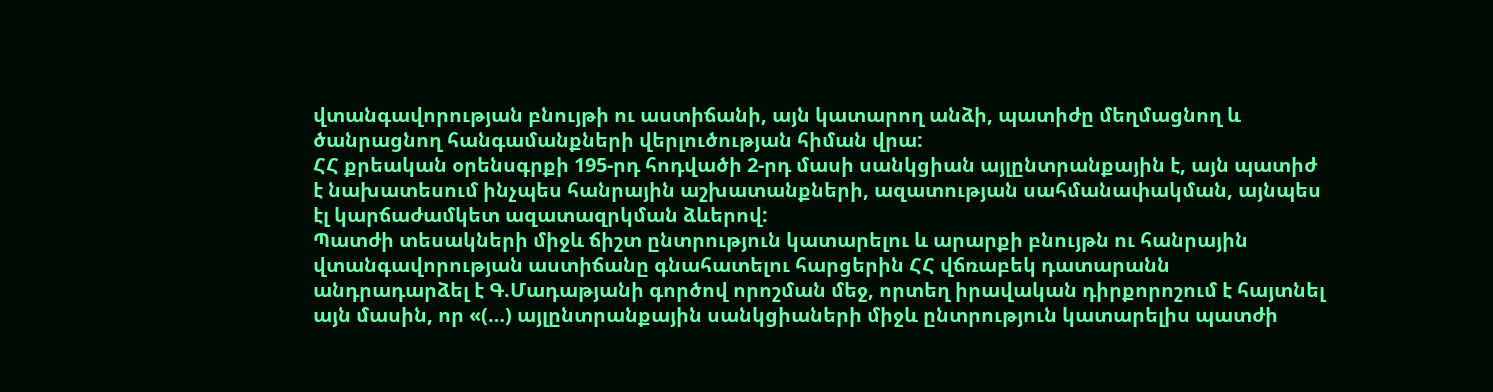վտանգավորության բնույթի ու աստիճանի, այն կատարող անձի, պատիժը մեղմացնող և ծանրացնող հանգամանքների վերլուծության հիման վրա:
ՀՀ քրեական օրենսգրքի 195-րդ հոդվածի 2-րդ մասի սանկցիան այլընտրանքային է, այն պատիժ է նախատեսում ինչպես հանրային աշխատանքների, ազատության սահմանափակման, այնպես էլ կարճաժամկետ ազատազրկման ձևերով:
Պատժի տեսակների միջև ճիշտ ընտրություն կատարելու և արարքի բնույթն ու հանրային վտանգավորության աստիճանը գնահատելու հարցերին ՀՀ վճռաբեկ դատարանն անդրադարձել է Գ.Մադաթյանի գործով որոշման մեջ, որտեղ իրավական դիրքորոշում է հայտնել այն մասին, որ «(…) այլընտրանքային սանկցիաների միջև ընտրություն կատարելիս պատժի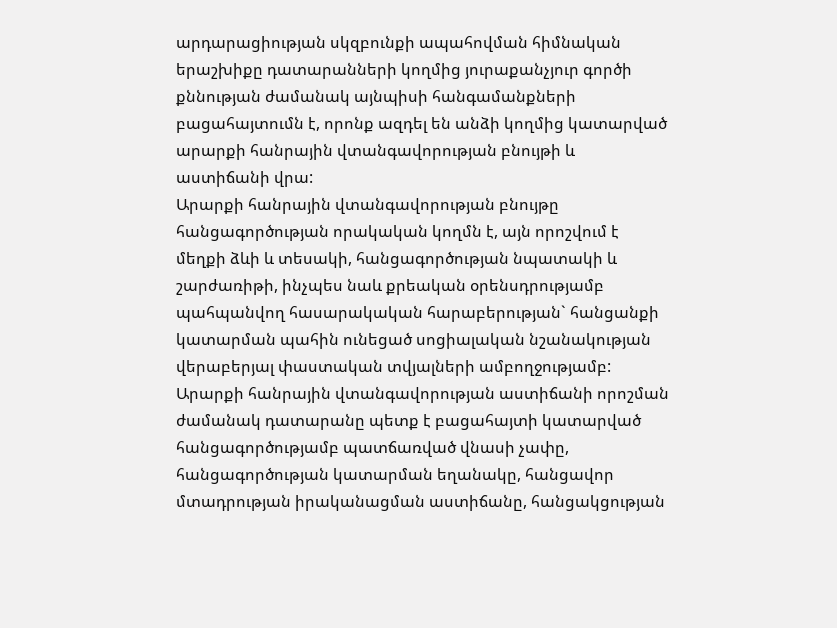արդարացիության սկզբունքի ապահովման հիմնական երաշխիքը դատարանների կողմից յուրաքանչյուր գործի քննության ժամանակ այնպիսի հանգամանքների բացահայտումն է, որոնք ազդել են անձի կողմից կատարված արարքի հանրային վտանգավորության բնույթի և աստիճանի վրա:
Արարքի հանրային վտանգավորության բնույթը հանցագործության որակական կողմն է, այն որոշվում է մեղքի ձևի և տեսակի, հանցագործության նպատակի և շարժառիթի, ինչպես նաև քրեական օրենսդրությամբ պահպանվող հասարակական հարաբերության` հանցանքի կատարման պահին ունեցած սոցիալական նշանակության վերաբերյալ փաստական տվյալների ամբողջությամբ:
Արարքի հանրային վտանգավորության աստիճանի որոշման ժամանակ դատարանը պետք է բացահայտի կատարված հանցագործությամբ պատճառված վնասի չափը, հանցագործության կատարման եղանակը, հանցավոր մտադրության իրականացման աստիճանը, հանցակցության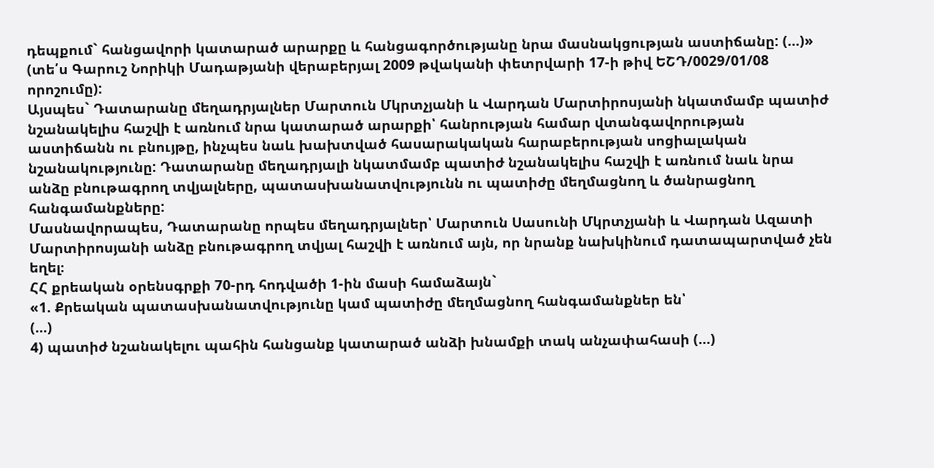դեպքում` հանցավորի կատարած արարքը և հանցագործությանը նրա մասնակցության աստիճանը: (…)» (տե՛ս Գարուշ Նորիկի Մադաթյանի վերաբերյալ 2009 թվականի փետրվարի 17-ի թիվ ԵՇԴ/0029/01/08 որոշումը):
Այսպես` Դատարանը մեղադրյալներ Մարտուն Մկրտչյանի և Վարդան Մարտիրոսյանի նկատմամբ պատիժ նշանակելիս հաշվի է առնում նրա կատարած արարքի՝ հանրության համար վտանգավորության աստիճանն ու բնույթը, ինչպես նաև խախտված հասարակական հարաբերության սոցիալական նշանակությունը: Դատարանը մեղադրյալի նկատմամբ պատիժ նշանակելիս հաշվի է առնում նաև նրա անձը բնութագրող տվյալները, պատասխանատվությունն ու պատիժը մեղմացնող և ծանրացնող հանգամանքները:
Մասնավորապես, Դատարանը որպես մեղադրյալներ՝ Մարտուն Սասունի Մկրտչյանի և Վարդան Ազատի Մարտիրոսյանի անձը բնութագրող տվյալ հաշվի է առնում այն, որ նրանք նախկինում դատապարտված չեն եղել։
ՀՀ քրեական օրենսգրքի 70-րդ հոդվածի 1-ին մասի համաձայն`
«1. Քրեական պատասխանատվությունը կամ պատիժը մեղմացնող հանգամանքներ են՝
(…)
4) պատիժ նշանակելու պահին հանցանք կատարած անձի խնամքի տակ անչափահասի (…)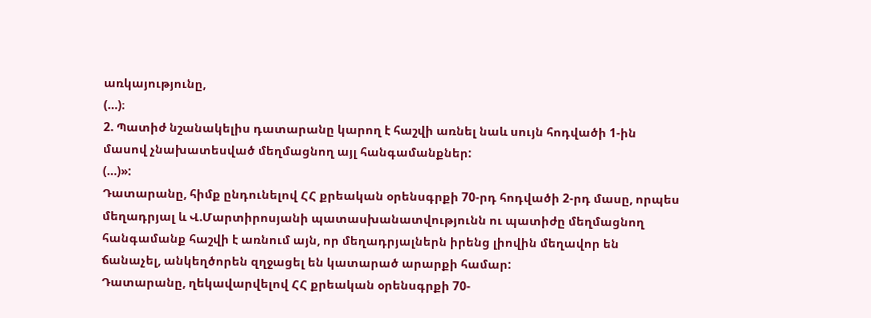առկայությունը,
(…)։
2. Պատիժ նշանակելիս դատարանը կարող է հաշվի առնել նաև սույն հոդվածի 1-ին մասով չնախատեսված մեղմացնող այլ հանգամանքներ:
(…)»:
Դատարանը, հիմք ընդունելով ՀՀ քրեական օրենսգրքի 70-րդ հոդվածի 2-րդ մասը, որպես մեղադրյալ և Վ.Մարտիրոսյանի պատասխանատվությունն ու պատիժը մեղմացնող հանգամանք հաշվի է առնում այն, որ մեղադրյալներն իրենց լիովին մեղավոր են ճանաչել, անկեղծորեն զղջացել են կատարած արարքի համար:
Դատարանը, ղեկավարվելով ՀՀ քրեական օրենսգրքի 70-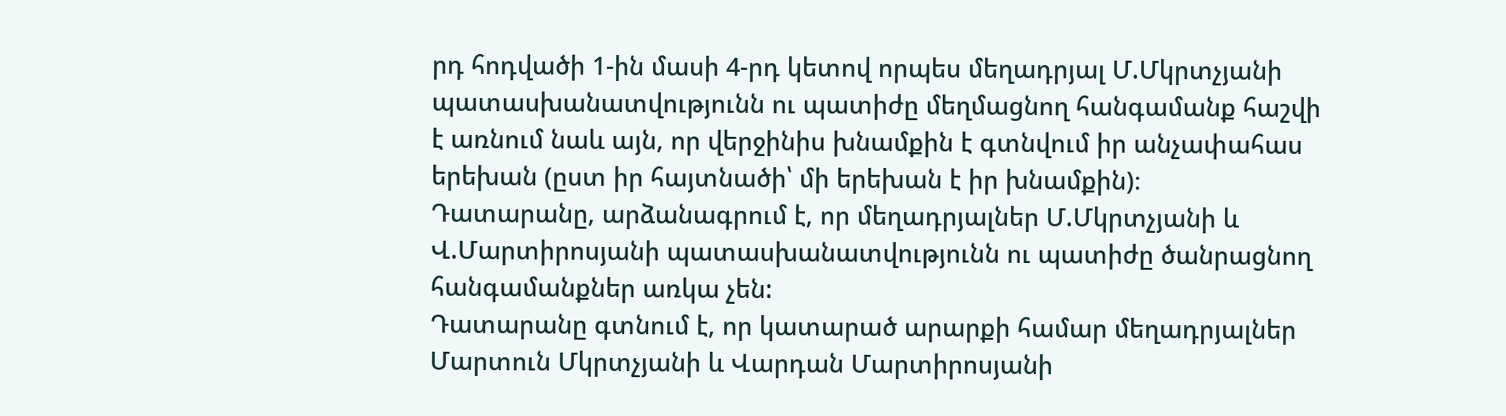րդ հոդվածի 1-ին մասի 4-րդ կետով որպես մեղադրյալ Մ.Մկրտչյանի պատասխանատվությունն ու պատիժը մեղմացնող հանգամանք հաշվի է առնում նաև այն, որ վերջինիս խնամքին է գտնվում իր անչափահաս երեխան (ըստ իր հայտնածի՝ մի երեխան է իր խնամքին)։
Դատարանը, արձանագրում է, որ մեղադրյալներ Մ.Մկրտչյանի և Վ.Մարտիրոսյանի պատասխանատվությունն ու պատիժը ծանրացնող հանգամանքներ առկա չեն:
Դատարանը գտնում է, որ կատարած արարքի համար մեղադրյալներ Մարտուն Մկրտչյանի և Վարդան Մարտիրոսյանի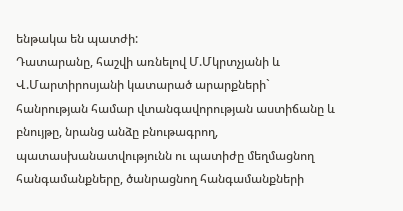ենթակա են պատժի:
Դատարանը, հաշվի առնելով Մ.Մկրտչյանի և Վ.Մարտիրոսյանի կատարած արարքների` հանրության համար վտանգավորության աստիճանը և բնույթը, նրանց անձը բնութագրող, պատասխանատվությունն ու պատիժը մեղմացնող հանգամանքները, ծանրացնող հանգամանքների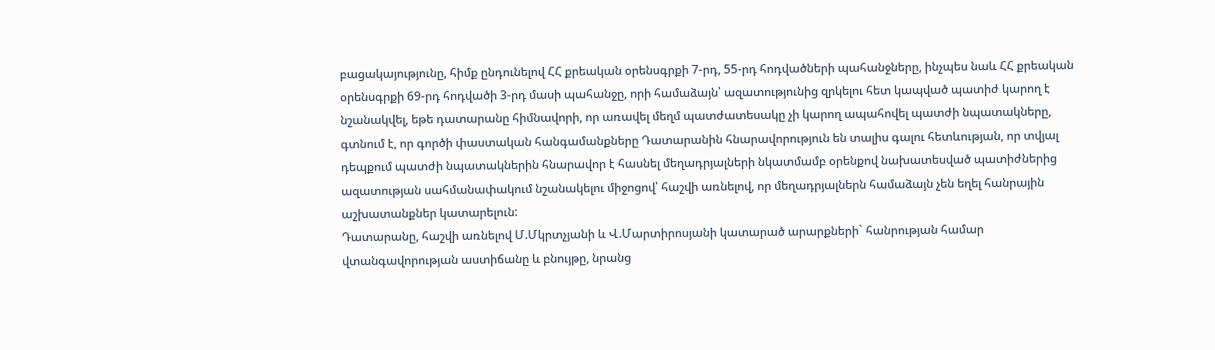բացակայությունը, հիմք ընդունելով ՀՀ քրեական օրենսգրքի 7-րդ, 55-րդ հոդվածների պահանջները, ինչպես նաև ՀՀ քրեական օրենսգրքի 69-րդ հոդվածի 3-րդ մասի պահանջը, որի համաձայն՝ ազատությունից զրկելու հետ կապված պատիժ կարող է նշանակվել, եթե դատարանը հիմնավորի, որ առավել մեղմ պատժատեսակը չի կարող ապահովել պատժի նպատակները, գտնում է, որ գործի փաստական հանգամանքները Դատարանին հնարավորություն են տալիս գալու հետևության, որ տվյալ դեպքում պատժի նպատակներին հնարավոր է հասնել մեղադրյալների նկատմամբ օրենքով նախատեսված պատիժներից ազատության սահմանափակում նշանակելու միջոցով՝ հաշվի առնելով, որ մեղադրյալներն համաձայն չեն եղել հանրային աշխատանքներ կատարելուն:
Դատարանը, հաշվի առնելով Մ.Մկրտչյանի և Վ.Մարտիրոսյանի կատարած արարքների` հանրության համար վտանգավորության աստիճանը և բնույթը, նրանց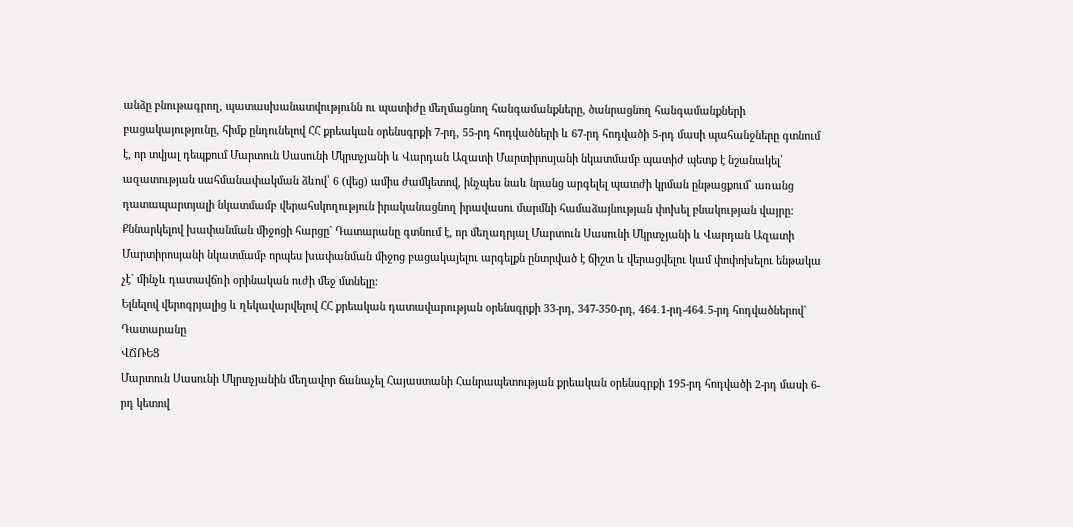անձը բնութագրող, պատասխանատվությունն ու պատիժը մեղմացնող հանգամանքները, ծանրացնող հանգամանքների բացակայությունը, հիմք ընդունելով ՀՀ քրեական օրենսգրքի 7-րդ, 55-րդ հոդվածների և 67-րդ հոդվածի 5-րդ մասի պահանջները գտնում է, որ տվյալ դեպքում Մարտուն Սասունի Մկրտչյանի և Վարդան Ազատի Մարտիրոսյանի նկատմամբ պատիժ պետք է նշանակել՝ ազատության սահմանափակման ձևով՝ 6 (վեց) ամիս ժամկետով, ինչպես նաև նրանց արգելել պատժի կրման ընթացքում՝ առանց դատապարտյալի նկատմամբ վերահսկողություն իրականացնող իրավասու մարմնի համաձայնության փոխել բնակության վայրը:
Քննարկելով խափանման միջոցի հարցը` Դատարանը գտնում է, որ մեղադրյալ Մարտուն Սասունի Մկրտչյանի և Վարդան Ազատի Մարտիրոսյանի նկատմամբ որպես խափանման միջոց բացակայելու արգելքն ընտրված է ճիշտ և վերացվելու կամ փոփոխելու ենթակա չէ` մինչև դատավճռի օրինական ուժի մեջ մտնելը:
Ելնելով վերոգրյալից և ղեկավարվելով ՀՀ քրեական դատավարության օրենսգրքի 33-րդ, 347-350-րդ, 464․1-րդ-464․5-րդ հոդվածներով` Դատարանը
ՎՃՌԵՑ
Մարտուն Սասունի Մկրտչյանին մեղավոր ճանաչել Հայաստանի Հանրապետության քրեական օրենսգրքի 195-րդ հոդվածի 2-րդ մասի 6-րդ կետով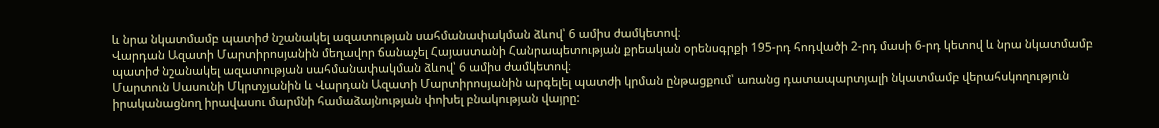և նրա նկատմամբ պատիժ նշանակել ազատության սահմանափակման ձևով՝ 6 ամիս ժամկետով։
Վարդան Ազատի Մարտիրոսյանին մեղավոր ճանաչել Հայաստանի Հանրապետության քրեական օրենսգրքի 195-րդ հոդվածի 2-րդ մասի 6-րդ կետով և նրա նկատմամբ պատիժ նշանակել ազատության սահմանափակման ձևով՝ 6 ամիս ժամկետով։
Մարտուն Սասունի Մկրտչյանին և Վարդան Ազատի Մարտիրոսյանին արգելել պատժի կրման ընթացքում՝ առանց դատապարտյալի նկատմամբ վերահսկողություն իրականացնող իրավասու մարմնի համաձայնության փոխել բնակության վայրը: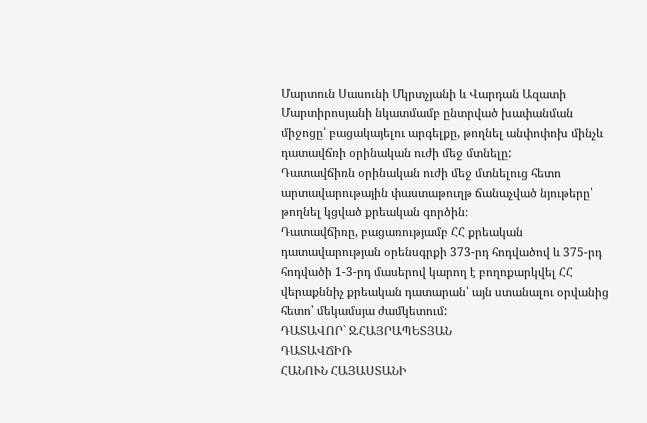Մարտուն Սասունի Մկրտչյանի և Վարդան Ազատի Մարտիրոսյանի նկատմամբ ընտրված խափանման միջոցը՝ բացակայելու արգելքը, թողնել անփոփոխ մինչև դատավճռի օրինական ուժի մեջ մտնելը:
Դատավճիռն օրինական ուժի մեջ մտնելուց հետո արտավարութային փաստաթուղթ ճանաչված նյութերը՝ թողնել կցված քրեական գործին։
Դատավճիռը, բացառությամբ ՀՀ քրեական դատավարության օրենսգրքի 373-րդ հոդվածով և 375-րդ հոդվածի 1-3-րդ մասերով կարող է բողոքարկվել ՀՀ վերաքննիչ քրեական դատարան՝ այն ստանալու օրվանից հետո՝ մեկամսյա ժամկետում:
ԴԱՏԱՎՈՐ` Ջ.ՀԱՅՐԱՊԵՏՅԱՆ
ԴԱՏԱՎՃԻՌ
ՀԱՆՈՒՆ ՀԱՅԱՍՏԱՆԻ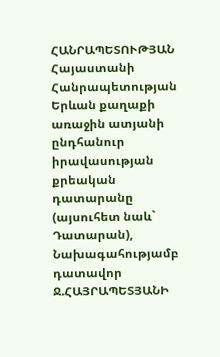ՀԱՆՐԱՊԵՏՈՒԹՅԱՆ
Հայաստանի Հանրապետության Երևան քաղաքի առաջին ատյանի ընդհանուր իրավասության քրեական դատարանը (այսուհետ նաև` Դատարան),
Նախագահությամբ դատավոր Ջ.ՀԱՅՐԱՊԵՏՅԱՆԻ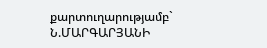քարտուղարությամբ` Ն.ՄԱՐԳԱՐՅԱՆԻ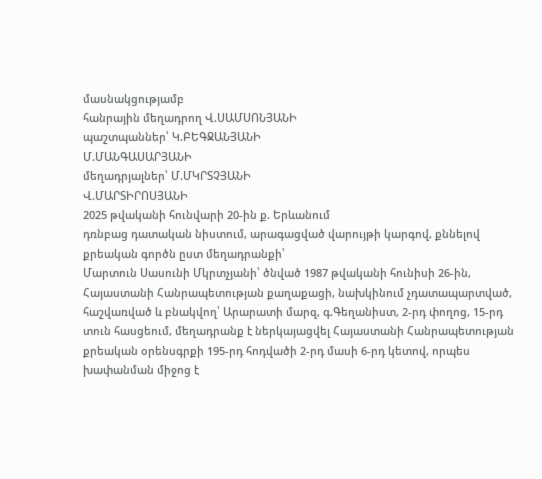մասնակցությամբ
հանրային մեղադրող Վ.ՍԱՄՍՈՆՅԱՆԻ
պաշտպաններ՝ Կ.ԲԵԳՋԱՆՅԱՆԻ
Մ.ՄԱՆԳԱՍԱՐՅԱՆԻ
մեղադրյալներ՝ Մ.ՄԿՐՏՉՅԱՆԻ
Վ.ՄԱՐՏԻՐՈՍՅԱՆԻ
2025 թվականի հունվարի 20-ին ք. Երևանում
դռնբաց դատական նիստում, արագացված վարույթի կարգով, քննելով քրեական գործն ըստ մեղադրանքի՝
Մարտուն Սասունի Մկրտչյանի՝ ծնված 1987 թվականի հունիսի 26-ին, Հայաստանի Հանրապետության քաղաքացի, նախկինում չդատապարտված, հաշվառված և բնակվող՝ Արարատի մարզ, գ.Գեղանիստ, 2-րդ փողոց, 15-րդ տուն հասցեում, մեղադրանք է ներկայացվել Հայաստանի Հանրապետության քրեական օրենսգրքի 195-րդ հոդվածի 2-րդ մասի 6-րդ կետով, որպես խափանման միջոց է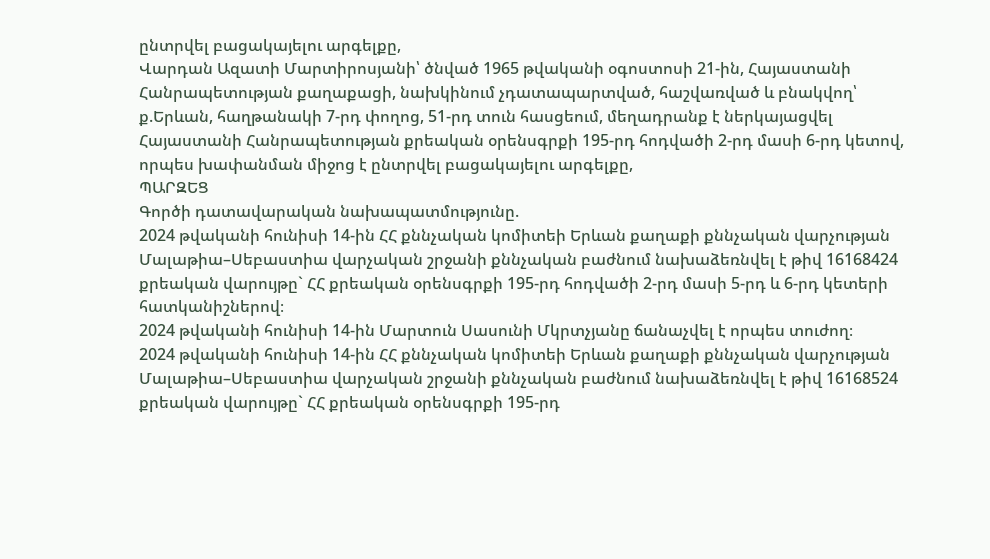ընտրվել բացակայելու արգելքը,
Վարդան Ազատի Մարտիրոսյանի՝ ծնված 1965 թվականի օգոստոսի 21-ին, Հայաստանի Հանրապետության քաղաքացի, նախկինում չդատապարտված, հաշվառված և բնակվող՝ ք.Երևան, հաղթանակի 7-րդ փողոց, 51-րդ տուն հասցեում, մեղադրանք է ներկայացվել Հայաստանի Հանրապետության քրեական օրենսգրքի 195-րդ հոդվածի 2-րդ մասի 6-րդ կետով, որպես խափանման միջոց է ընտրվել բացակայելու արգելքը,
ՊԱՐԶԵՑ
Գործի դատավարական նախապատմությունը.
2024 թվականի հունիսի 14-ին ՀՀ քննչական կոմիտեի Երևան քաղաքի քննչական վարչության Մալաթիա–Սեբաստիա վարչական շրջանի քննչական բաժնում նախաձեռնվել է թիվ 16168424 քրեական վարույթը` ՀՀ քրեական օրենսգրքի 195-րդ հոդվածի 2-րդ մասի 5-րդ և 6-րդ կետերի հատկանիշներով։
2024 թվականի հունիսի 14-ին Մարտուն Սասունի Մկրտչյանը ճանաչվել է որպես տուժող։
2024 թվականի հունիսի 14-ին ՀՀ քննչական կոմիտեի Երևան քաղաքի քննչական վարչության Մալաթիա–Սեբաստիա վարչական շրջանի քննչական բաժնում նախաձեռնվել է թիվ 16168524 քրեական վարույթը` ՀՀ քրեական օրենսգրքի 195-րդ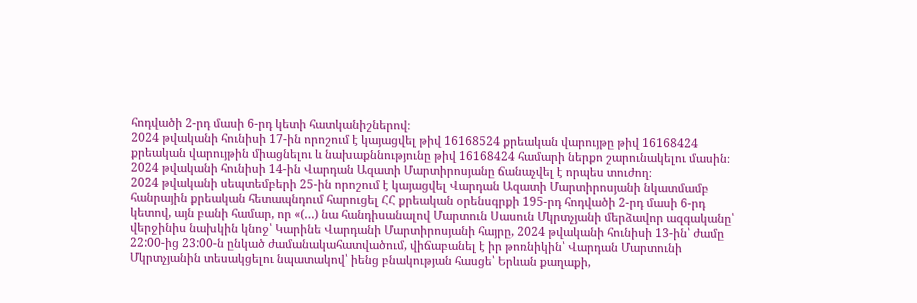հոդվածի 2-րդ մասի 6-րդ կետի հատկանիշներով։
2024 թվականի հունիսի 17-ին որոշում է կայացվել թիվ 16168524 քրեական վարույթը թիվ 16168424 քրեական վարույթին միացնելու և նախաքննությունը թիվ 16168424 համարի ներքո շարունակելու մասին։
2024 թվականի հունիսի 14-ին Վարդան Ազատի Մարտիրոսյանը ճանաչվել է որպես տուժող։
2024 թվականի սեպտեմբերի 25-ին որոշում է կայացվել Վարդան Ազատի Մարտիրոսյանի նկատմամբ հանրային քրեական հետապնդում հարուցել ՀՀ քրեական օրենսգրքի 195-րդ հոդվածի 2-րդ մասի 6-րդ կետով, այն բանի համար, որ «(…) նա հանդիսանալով Մարտուն Սասուն Մկրտչյանի մերձավոր ազգականը՝ վերջինիս նախկին կնոջ՝ Կարինե Վարդանի Մարտիրոսյանի հայրը, 2024 թվականի հունիսի 13-ին՝ ժամը 22:00-ից 23:00-ն ընկած ժամանակահատվածում, վիճաբանել է իր թոռնիկին՝ Վարդան Մարտունի Մկրտչյանին տեսակցելու նպատակով՝ իենց բնակության հասցե՝ Երևան քաղաքի,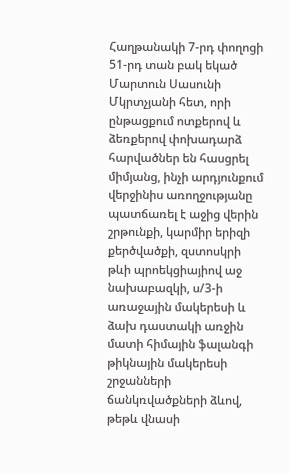Հաղթանակի 7-րդ փողոցի 51-րդ տան բակ եկած Մարտուն Սասունի Մկրտչյանի հետ, որի ընթացքում ոտքերով և ձեռքերով փոխադարձ հարվածներ են հասցրել միմյանց, ինչի արդյունքում վերջինիս առողջությանը պատճառել է աջից վերին շրթունքի, կարմիր երիզի քերծվածքի, զստոսկրի թևի պրոեկցիայիով աջ նախաբազկի, ս/3-ի առաջային մակերեսի և ձախ դաստակի առջին մատի հիմային ֆալանգի թիկնային մակերեսի շրջանների ճանկռվածքների ձևով, թեթև վնասի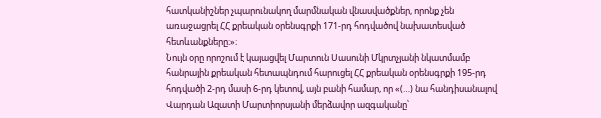հատկանիշներ չպարունակող մարմնական վնասվածքներ, որոնք չեն առաջացրել ՀՀ քրեական օրենսգրքի 171-րդ հոդվածով նախատեսված հետևանքները։»։
Նույն օրը որոշում է կայացվել Մարտուն Սասունի Մկրտչյանի նկատմամբ հանրային քրեական հետապնդում հարուցել ՀՀ քրեական օրենսգրքի 195-րդ հոդվածի 2-րդ մասի 6-րդ կետով, այն բանի համար, որ «(…) նա հանդիսանալով Վարդան Ազատի Մարտիորսյանի մերձավոր ազգականը՝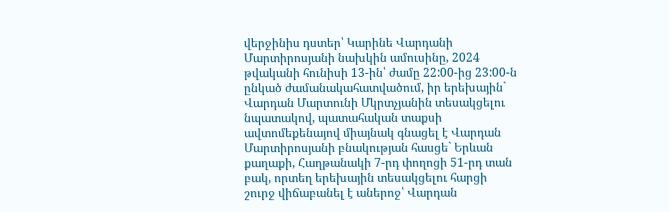վերջինիս դստեր՝ Կարինե Վարդանի Մարտիրոսյանի նախկին ամուսինը, 2024 թվականի հունիսի 13-ին՝ ժամը 22:00-ից 23:00-ն ընկած ժամանակահատվածում, իր երեխային` Վարդան Մարտունի Մկրտչյանին տեսակցելու նպատակով, պատահական տաքսի ավտոմեքենայով միայնակ գնացել է Վարդան Մարտիրոսյանի բնակության հասցե` Երևան քաղաքի, Հաղթանակի 7-րդ փողոցի 51-րդ տան բակ, որտեղ երեխային տեսակցելու հարցի շուրջ վիճաբանել է աներոջ՝ Վարդան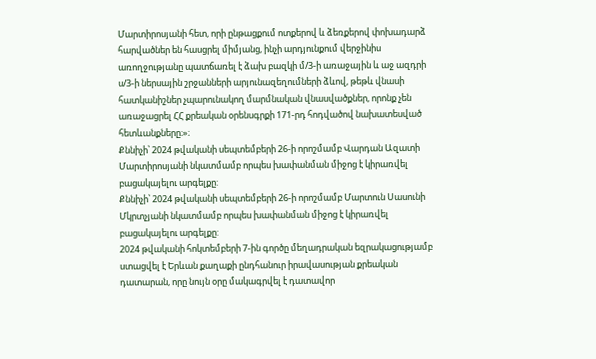Մարտիրոսյանի հետ, որի ընթացքում ոտքերով և ձեռքերով փոխադարձ հարվածներ են հասցրել միմյանց, ինչի արդյունքում վերջինիս առողջությանը պատճառել է ձախ բազկի մ/3-ի առաջային և աջ ազդրի ս/3-ի ներսային շրջանների արյունազեղումների ձևով, թեթև վնասի հատկանիշներ չպարունակող մարմնական վնասվածքներ, որոնք չեն առաջացրել ՀՀ քրեական օրենսգրքի 171-րդ հոդվածով նախատեսված հետևանքները։»։
Քննիչի՝ 2024 թվականի սեպտեմբերի 26-ի որոշմամբ Վարդան Ազատի Մարտիրոսյանի նկատմամբ որպես խափանման միջոց է կիրառվել բացակայելու արգելքը:
Քննիչի՝ 2024 թվականի սեպտեմբերի 26-ի որոշմամբ Մարտուն Սասունի Մկրտչյանի նկատմամբ որպես խափանման միջոց է կիրառվել բացակայելու արգելքը:
2024 թվականի հոկտեմբերի 7-ին գործը մեղադրական եզրակացությամբ ստացվել է Երևան քաղաքի ընդհանուր իրավասության քրեական դատարան, որը նույն օրը մակագրվել է դատավոր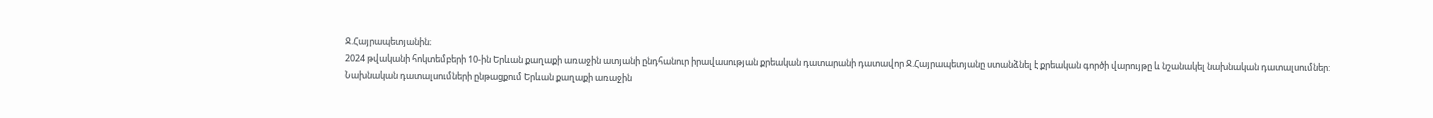Ջ.Հայրապետյանին։
2024 թվականի հոկտեմբերի 10-ին Երևան քաղաքի առաջին ատյանի ընդհանուր իրավասության քրեական դատարանի դատավոր Ջ.Հայրապետյանը ստանձնել է քրեական գործի վարույթը և նշանակել նախնական դատալսումներ:
Նախնական դատալսումների ընթացքում Երևան քաղաքի առաջին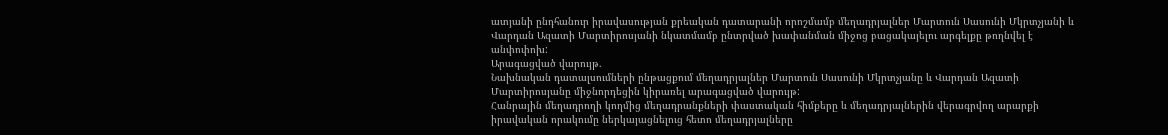ատյանի ընդհանուր իրավասության քրեական դատարանի որոշմամբ մեղադրյալներ Մարտուն Սասունի Մկրտչյանի և Վարդան Ազատի Մարտիրոսյանի նկատմամբ ընտրված խափանման միջոց բացակայելու արգելքը թողնվել է անփոփոխ:
Արագացված վարույթ.
Նախնական դատալսումների ընթացքում մեղադրյալներ Մարտուն Սասունի Մկրտչյանը և Վարդան Ազատի Մարտիրոսյանը միջնորդեցին կիրառել արագացված վարույթ:
Հանրային մեղադրողի կողմից մեղադրանքների փաստական հիմքերը և մեղադրյալներին վերագրվող արարքի իրավական որակումը ներկայացնելուց հետո մեղադրյալները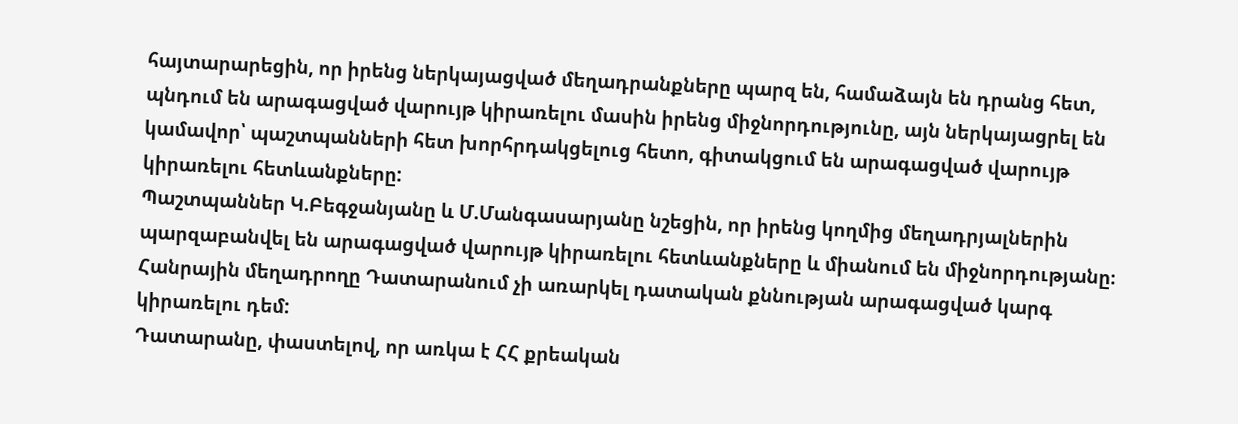հայտարարեցին, որ իրենց ներկայացված մեղադրանքները պարզ են, համաձայն են դրանց հետ, պնդում են արագացված վարույթ կիրառելու մասին իրենց միջնորդությունը, այն ներկայացրել են կամավոր՝ պաշտպանների հետ խորհրդակցելուց հետո, գիտակցում են արագացված վարույթ կիրառելու հետևանքները:
Պաշտպաններ Կ.Բեգջանյանը և Մ.Մանգասարյանը նշեցին, որ իրենց կողմից մեղադրյալներին պարզաբանվել են արագացված վարույթ կիրառելու հետևանքները և միանում են միջնորդությանը։
Հանրային մեղադրողը Դատարանում չի առարկել դատական քննության արագացված կարգ կիրառելու դեմ:
Դատարանը, փաստելով, որ առկա է ՀՀ քրեական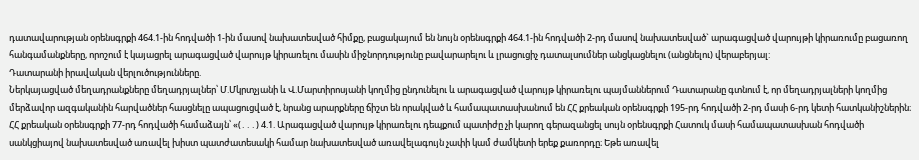դատավարության օրենսգրքի 464.1-ին հոդվածի 1-ին մասով նախատեսված հիմքը, բացակայում են նույն օրենսգրքի 464.1-ին հոդվածի 2-րդ մասով նախատեսված` արագացված վարույթի կիրառումը բացառող հանգամանքները, որոշում է կայացրել արագացված վարույթ կիրառելու մասին միջնորդությունը բավարարելու և լրացուցիչ դատալսումներ անցկացնելու (անցնելու) վերաբերյալ:
Դատարանի իրավական վերլուծությունները.
Ներկայացված մեղադրանքները մեղադրյալներ՝ Մ.Մկրտչյանի և Վ.Մարտիրոսյանի կողմից ընդունելու և արագացված վարույթ կիրառելու պայմաններում Դատարանը գտնում է, որ մեղադրյալների կողմից մերձավոր ազգականին հարվածներ հասցնելը ապացուցված է, նրանց արարքները ճիշտ են որակված և համապատասխանում են ՀՀ քրեական օրենսգրքի 195-րդ հոդվածի 2-րդ մասի 6-րդ կետի հատկանիշներին։
ՀՀ քրեական օրենսգրքի 77-րդ հոդվածի համաձայն՝ «(․․․) 4.1. Արագացված վարույթ կիրառելու դեպքում պատիժը չի կարող գերազանցել սույն օրենսգրքի Հատուկ մասի համապատասխան հոդվածի սանկցիայով նախատեսված առավել խիստ պատժատեսակի համար նախատեսված առավելագույն չափի կամ ժամկետի երեք քառորդը։ Եթե առավել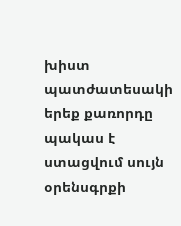խիստ պատժատեսակի երեք քառորդը պակաս է ստացվում սույն օրենսգրքի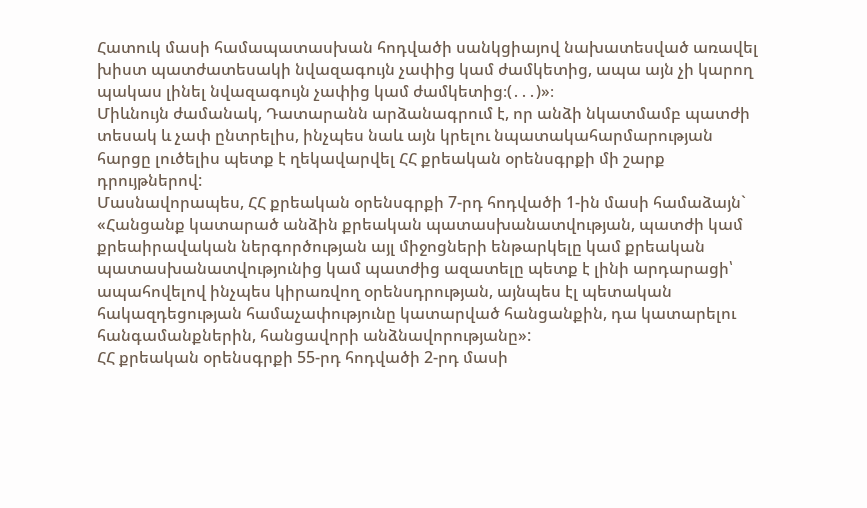Հատուկ մասի համապատասխան հոդվածի սանկցիայով նախատեսված առավել խիստ պատժատեսակի նվազագույն չափից կամ ժամկետից, ապա այն չի կարող պակաս լինել նվազագույն չափից կամ ժամկետից։(․․․)»։
Միևնույն ժամանակ, Դատարանն արձանագրում է, որ անձի նկատմամբ պատժի տեսակ և չափ ընտրելիս, ինչպես նաև այն կրելու նպատակահարմարության հարցը լուծելիս պետք է ղեկավարվել ՀՀ քրեական օրենսգրքի մի շարք դրույթներով:
Մասնավորապես, ՀՀ քրեական օրենսգրքի 7-րդ հոդվածի 1-ին մասի համաձայն` «Հանցանք կատարած անձին քրեական պատասխանատվության, պատժի կամ քրեաիրավական ներգործության այլ միջոցների ենթարկելը կամ քրեական պատասխանատվությունից կամ պատժից ազատելը պետք է լինի արդարացի՝ ապահովելով ինչպես կիրառվող օրենսդրության, այնպես էլ պետական հակազդեցության համաչափությունը կատարված հանցանքին, դա կատարելու հանգամանքներին, հանցավորի անձնավորությանը»:
ՀՀ քրեական օրենսգրքի 55-րդ հոդվածի 2-րդ մասի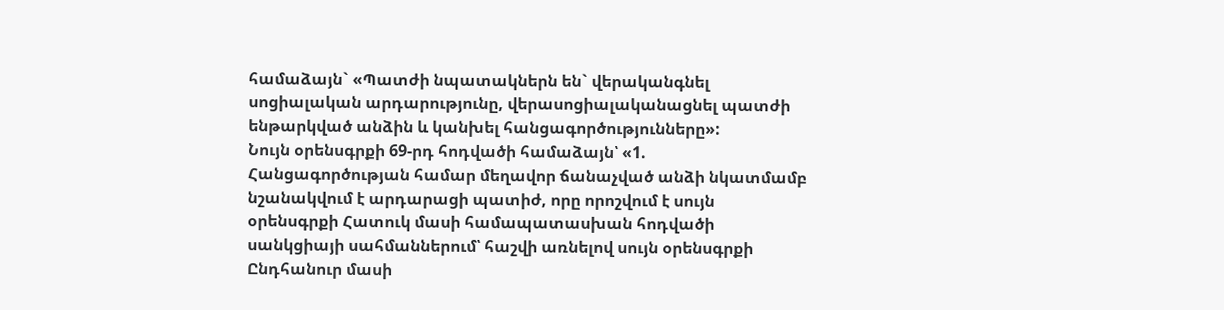համաձայն` «Պատժի նպատակներն են` վերականգնել սոցիալական արդարությունը, վերասոցիալականացնել պատժի ենթարկված անձին և կանխել հանցագործությունները»:
Նույն օրենսգրքի 69-րդ հոդվածի համաձայն՝ «1. Հանցագործության համար մեղավոր ճանաչված անձի նկատմամբ նշանակվում է արդարացի պատիժ, որը որոշվում է սույն օրենսգրքի Հատուկ մասի համապատասխան հոդվածի սանկցիայի սահմաններում՝ հաշվի առնելով սույն օրենսգրքի Ընդհանուր մասի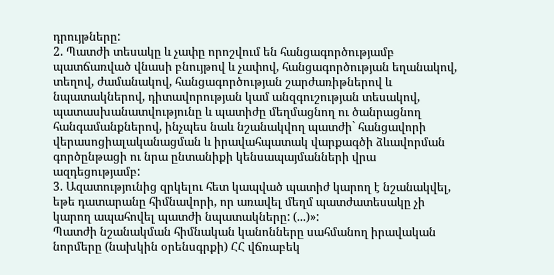դրույթները:
2. Պատժի տեսակը և չափը որոշվում են հանցագործությամբ պատճառված վնասի բնույթով և չափով, հանցագործության եղանակով, տեղով, ժամանակով, հանցագործության շարժառիթներով և նպատակներով, դիտավորության կամ անզգուշության տեսակով, պատասխանատվությունը և պատիժը մեղմացնող ու ծանրացնող հանգամանքներով, ինչպես նաև նշանակվող պատժի` հանցավորի վերասոցիալականացման և իրավահպատակ վարքագծի ձևավորման գործընթացի ու նրա ընտանիքի կենսապայմանների վրա ազդեցությամբ:
3. Ազատությունից զրկելու հետ կապված պատիժ կարող է նշանակվել, եթե դատարանը հիմնավորի, որ առավել մեղմ պատժատեսակը չի կարող ապահովել պատժի նպատակները: (...)»:
Պատժի նշանակման հիմնական կանոնները սահմանող իրավական նորմերը (նախկին օրենսգրքի) ՀՀ վճռաբեկ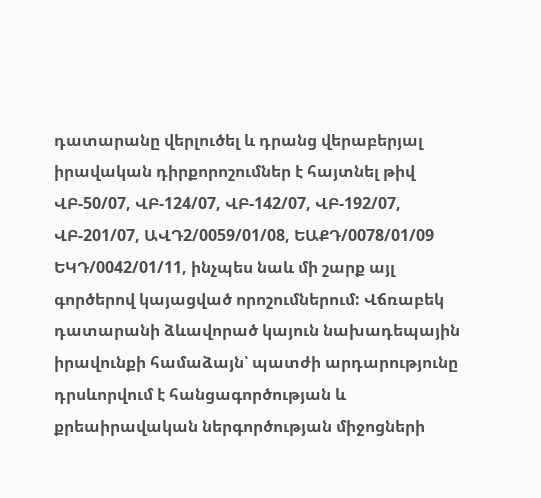դատարանը վերլուծել և դրանց վերաբերյալ իրավական դիրքորոշումներ է հայտնել թիվ ՎԲ-50/07, ՎԲ-124/07, ՎԲ-142/07, ՎԲ-192/07, ՎԲ-201/07, ԱՎԴ2/0059/01/08, ԵԱՔԴ/0078/01/09 ԵԿԴ/0042/01/11, ինչպես նաև մի շարք այլ գործերով կայացված որոշումներում: Վճռաբեկ դատարանի ձևավորած կայուն նախադեպային իրավունքի համաձայն՝ պատժի արդարությունը դրսևորվում է հանցագործության և քրեաիրավական ներգործության միջոցների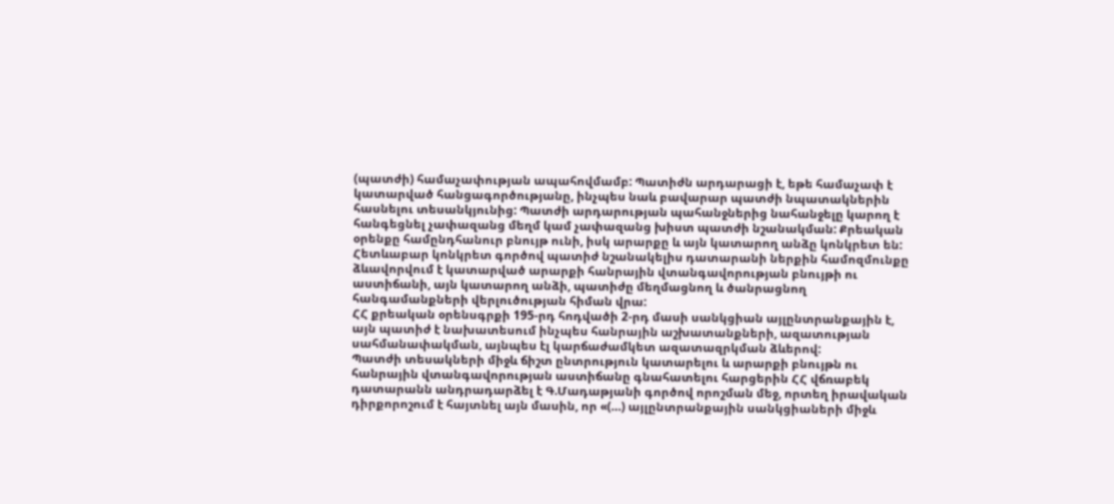(պատժի) համաչափության ապահովմամբ: Պատիժն արդարացի է, եթե համաչափ է կատարված հանցագործությանը, ինչպես նաև բավարար պատժի նպատակներին հասնելու տեսանկյունից: Պատժի արդարության պահանջներից նահանջելը կարող է հանգեցնել չափազանց մեղմ կամ չափազանց խիստ պատժի նշանակման: Քրեական օրենքը համընդհանուր բնույթ ունի, իսկ արարքը և այն կատարող անձը կոնկրետ են: Հետևաբար կոնկրետ գործով պատիժ նշանակելիս դատարանի ներքին համոզմունքը ձևավորվում է կատարված արարքի հանրային վտանգավորության բնույթի ու աստիճանի, այն կատարող անձի, պատիժը մեղմացնող և ծանրացնող հանգամանքների վերլուծության հիման վրա:
ՀՀ քրեական օրենսգրքի 195-րդ հոդվածի 2-րդ մասի սանկցիան այլընտրանքային է, այն պատիժ է նախատեսում ինչպես հանրային աշխատանքների, ազատության սահմանափակման, այնպես էլ կարճաժամկետ ազատազրկման ձևերով:
Պատժի տեսակների միջև ճիշտ ընտրություն կատարելու և արարքի բնույթն ու հանրային վտանգավորության աստիճանը գնահատելու հարցերին ՀՀ վճռաբեկ դատարանն անդրադարձել է Գ.Մադաթյանի գործով որոշման մեջ, որտեղ իրավական դիրքորոշում է հայտնել այն մասին, որ «(…) այլընտրանքային սանկցիաների միջև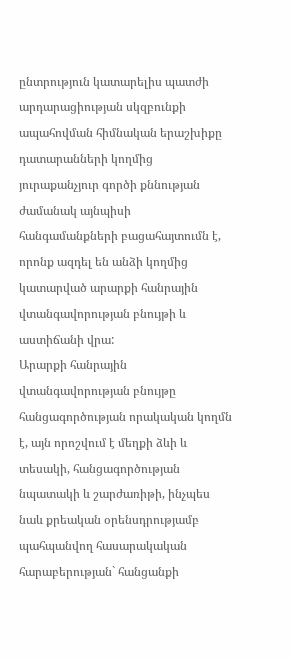ընտրություն կատարելիս պատժի արդարացիության սկզբունքի ապահովման հիմնական երաշխիքը դատարանների կողմից յուրաքանչյուր գործի քննության ժամանակ այնպիսի հանգամանքների բացահայտումն է, որոնք ազդել են անձի կողմից կատարված արարքի հանրային վտանգավորության բնույթի և աստիճանի վրա:
Արարքի հանրային վտանգավորության բնույթը հանցագործության որակական կողմն է, այն որոշվում է մեղքի ձևի և տեսակի, հանցագործության նպատակի և շարժառիթի, ինչպես նաև քրեական օրենսդրությամբ պահպանվող հասարակական հարաբերության` հանցանքի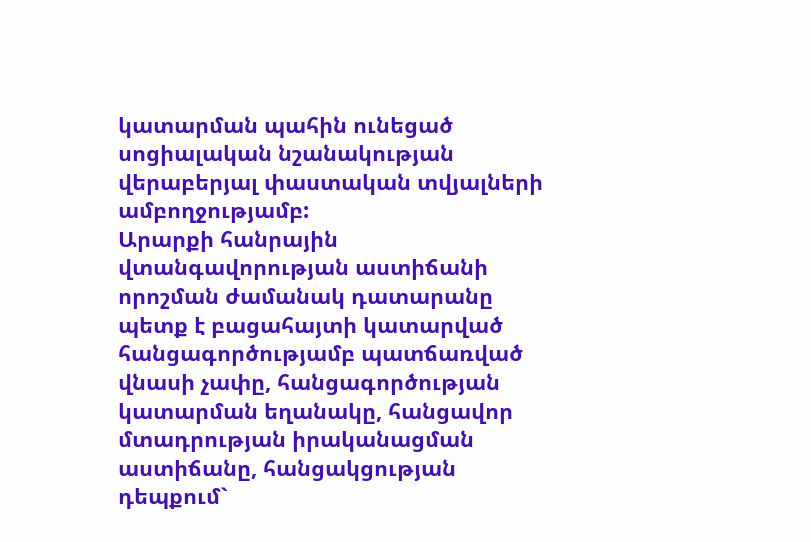կատարման պահին ունեցած սոցիալական նշանակության վերաբերյալ փաստական տվյալների ամբողջությամբ:
Արարքի հանրային վտանգավորության աստիճանի որոշման ժամանակ դատարանը պետք է բացահայտի կատարված հանցագործությամբ պատճառված վնասի չափը, հանցագործության կատարման եղանակը, հանցավոր մտադրության իրականացման աստիճանը, հանցակցության դեպքում`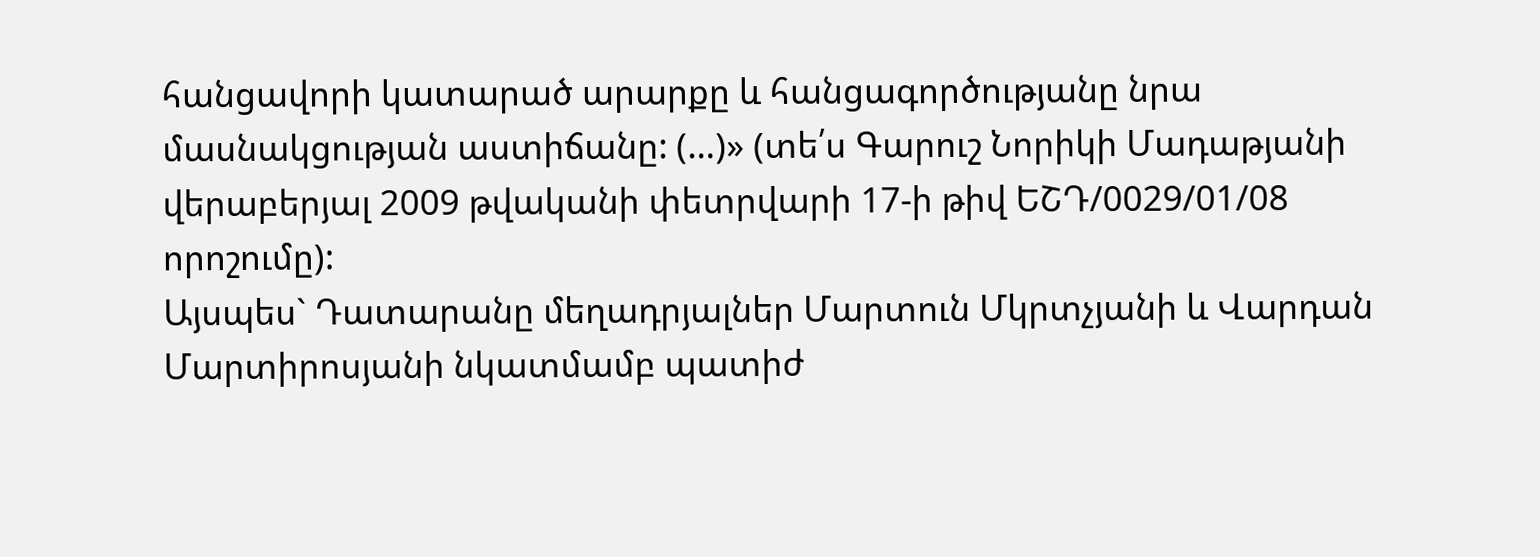հանցավորի կատարած արարքը և հանցագործությանը նրա մասնակցության աստիճանը: (…)» (տե՛ս Գարուշ Նորիկի Մադաթյանի վերաբերյալ 2009 թվականի փետրվարի 17-ի թիվ ԵՇԴ/0029/01/08 որոշումը):
Այսպես` Դատարանը մեղադրյալներ Մարտուն Մկրտչյանի և Վարդան Մարտիրոսյանի նկատմամբ պատիժ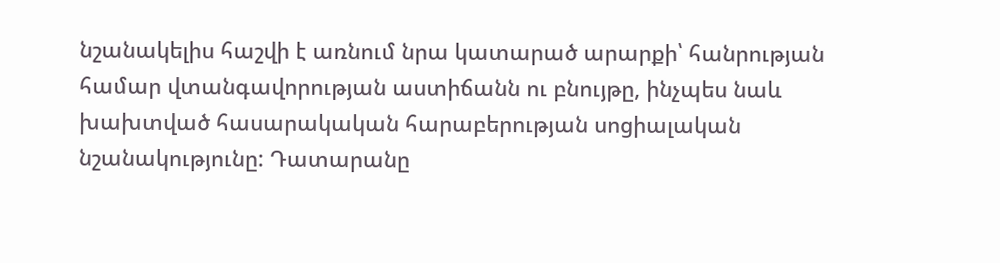նշանակելիս հաշվի է առնում նրա կատարած արարքի՝ հանրության համար վտանգավորության աստիճանն ու բնույթը, ինչպես նաև խախտված հասարակական հարաբերության սոցիալական նշանակությունը: Դատարանը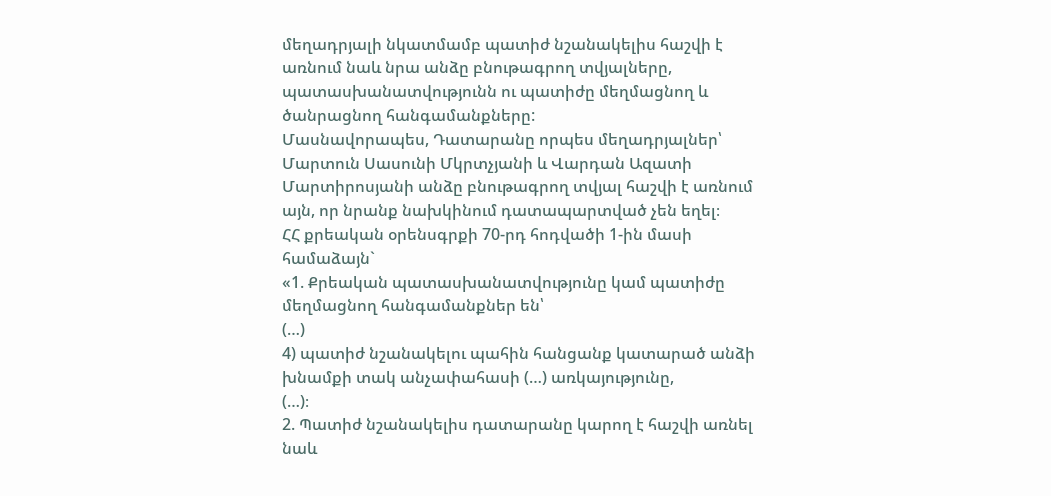մեղադրյալի նկատմամբ պատիժ նշանակելիս հաշվի է առնում նաև նրա անձը բնութագրող տվյալները, պատասխանատվությունն ու պատիժը մեղմացնող և ծանրացնող հանգամանքները:
Մասնավորապես, Դատարանը որպես մեղադրյալներ՝ Մարտուն Սասունի Մկրտչյանի և Վարդան Ազատի Մարտիրոսյանի անձը բնութագրող տվյալ հաշվի է առնում այն, որ նրանք նախկինում դատապարտված չեն եղել։
ՀՀ քրեական օրենսգրքի 70-րդ հոդվածի 1-ին մասի համաձայն`
«1. Քրեական պատասխանատվությունը կամ պատիժը մեղմացնող հանգամանքներ են՝
(…)
4) պատիժ նշանակելու պահին հանցանք կատարած անձի խնամքի տակ անչափահասի (…) առկայությունը,
(…)։
2. Պատիժ նշանակելիս դատարանը կարող է հաշվի առնել նաև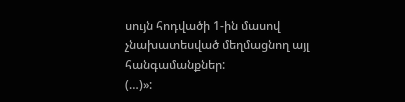սույն հոդվածի 1-ին մասով չնախատեսված մեղմացնող այլ հանգամանքներ:
(…)»: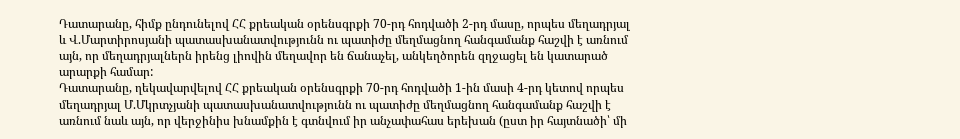Դատարանը, հիմք ընդունելով ՀՀ քրեական օրենսգրքի 70-րդ հոդվածի 2-րդ մասը, որպես մեղադրյալ և Վ.Մարտիրոսյանի պատասխանատվությունն ու պատիժը մեղմացնող հանգամանք հաշվի է առնում այն, որ մեղադրյալներն իրենց լիովին մեղավոր են ճանաչել, անկեղծորեն զղջացել են կատարած արարքի համար:
Դատարանը, ղեկավարվելով ՀՀ քրեական օրենսգրքի 70-րդ հոդվածի 1-ին մասի 4-րդ կետով որպես մեղադրյալ Մ.Մկրտչյանի պատասխանատվությունն ու պատիժը մեղմացնող հանգամանք հաշվի է առնում նաև այն, որ վերջինիս խնամքին է գտնվում իր անչափահաս երեխան (ըստ իր հայտնածի՝ մի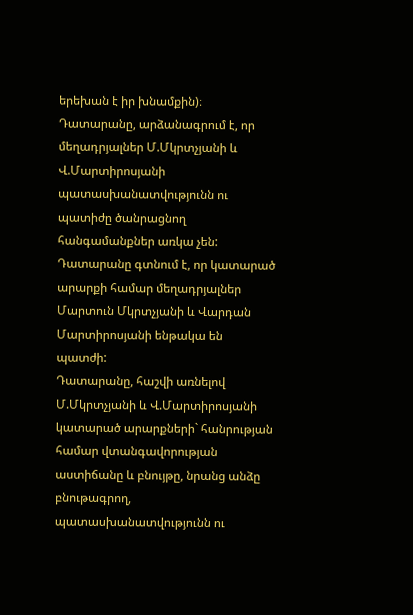երեխան է իր խնամքին)։
Դատարանը, արձանագրում է, որ մեղադրյալներ Մ.Մկրտչյանի և Վ.Մարտիրոսյանի պատասխանատվությունն ու պատիժը ծանրացնող հանգամանքներ առկա չեն:
Դատարանը գտնում է, որ կատարած արարքի համար մեղադրյալներ Մարտուն Մկրտչյանի և Վարդան Մարտիրոսյանի ենթակա են պատժի:
Դատարանը, հաշվի առնելով Մ.Մկրտչյանի և Վ.Մարտիրոսյանի կատարած արարքների` հանրության համար վտանգավորության աստիճանը և բնույթը, նրանց անձը բնութագրող, պատասխանատվությունն ու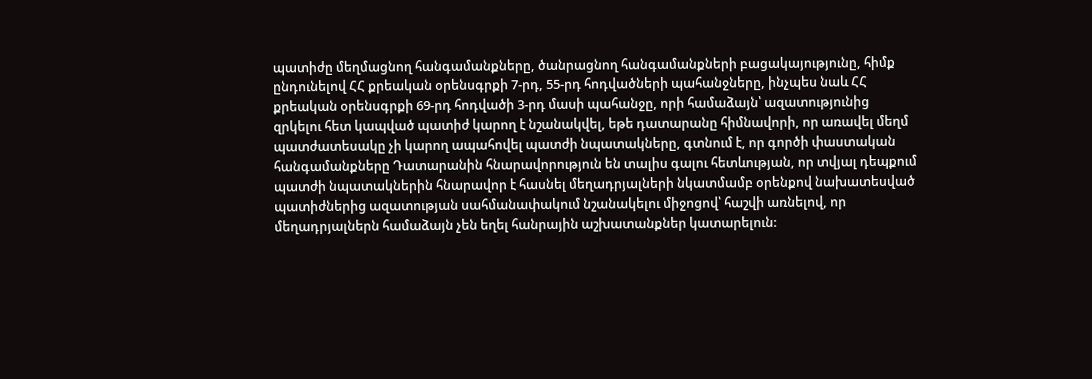պատիժը մեղմացնող հանգամանքները, ծանրացնող հանգամանքների բացակայությունը, հիմք ընդունելով ՀՀ քրեական օրենսգրքի 7-րդ, 55-րդ հոդվածների պահանջները, ինչպես նաև ՀՀ քրեական օրենսգրքի 69-րդ հոդվածի 3-րդ մասի պահանջը, որի համաձայն՝ ազատությունից զրկելու հետ կապված պատիժ կարող է նշանակվել, եթե դատարանը հիմնավորի, որ առավել մեղմ պատժատեսակը չի կարող ապահովել պատժի նպատակները, գտնում է, որ գործի փաստական հանգամանքները Դատարանին հնարավորություն են տալիս գալու հետևության, որ տվյալ դեպքում պատժի նպատակներին հնարավոր է հասնել մեղադրյալների նկատմամբ օրենքով նախատեսված պատիժներից ազատության սահմանափակում նշանակելու միջոցով՝ հաշվի առնելով, որ մեղադրյալներն համաձայն չեն եղել հանրային աշխատանքներ կատարելուն: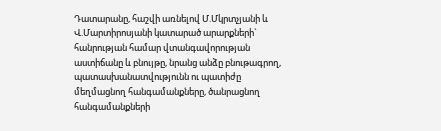Դատարանը, հաշվի առնելով Մ.Մկրտչյանի և Վ.Մարտիրոսյանի կատարած արարքների` հանրության համար վտանգավորության աստիճանը և բնույթը, նրանց անձը բնութագրող, պատասխանատվությունն ու պատիժը մեղմացնող հանգամանքները, ծանրացնող հանգամանքների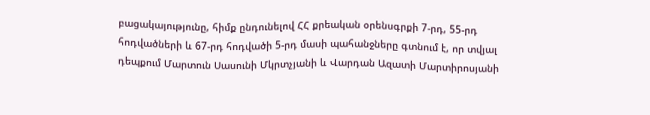բացակայությունը, հիմք ընդունելով ՀՀ քրեական օրենսգրքի 7-րդ, 55-րդ հոդվածների և 67-րդ հոդվածի 5-րդ մասի պահանջները գտնում է, որ տվյալ դեպքում Մարտուն Սասունի Մկրտչյանի և Վարդան Ազատի Մարտիրոսյանի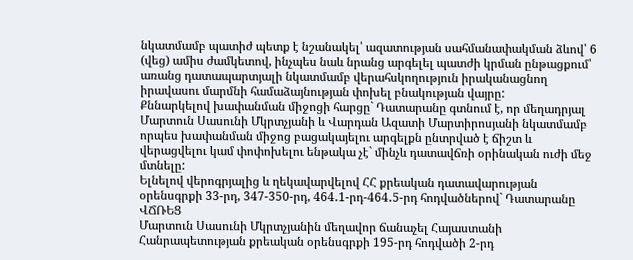նկատմամբ պատիժ պետք է նշանակել՝ ազատության սահմանափակման ձևով՝ 6 (վեց) ամիս ժամկետով, ինչպես նաև նրանց արգելել պատժի կրման ընթացքում՝ առանց դատապարտյալի նկատմամբ վերահսկողություն իրականացնող իրավասու մարմնի համաձայնության փոխել բնակության վայրը:
Քննարկելով խափանման միջոցի հարցը` Դատարանը գտնում է, որ մեղադրյալ Մարտուն Սասունի Մկրտչյանի և Վարդան Ազատի Մարտիրոսյանի նկատմամբ որպես խափանման միջոց բացակայելու արգելքն ընտրված է ճիշտ և վերացվելու կամ փոփոխելու ենթակա չէ` մինչև դատավճռի օրինական ուժի մեջ մտնելը:
Ելնելով վերոգրյալից և ղեկավարվելով ՀՀ քրեական դատավարության օրենսգրքի 33-րդ, 347-350-րդ, 464․1-րդ-464․5-րդ հոդվածներով` Դատարանը
ՎՃՌԵՑ
Մարտուն Սասունի Մկրտչյանին մեղավոր ճանաչել Հայաստանի Հանրապետության քրեական օրենսգրքի 195-րդ հոդվածի 2-րդ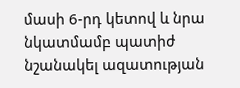մասի 6-րդ կետով և նրա նկատմամբ պատիժ նշանակել ազատության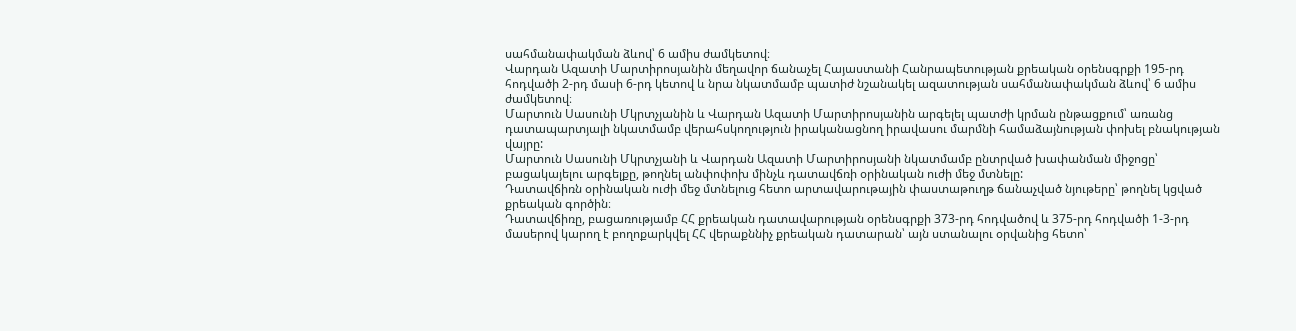սահմանափակման ձևով՝ 6 ամիս ժամկետով։
Վարդան Ազատի Մարտիրոսյանին մեղավոր ճանաչել Հայաստանի Հանրապետության քրեական օրենսգրքի 195-րդ հոդվածի 2-րդ մասի 6-րդ կետով և նրա նկատմամբ պատիժ նշանակել ազատության սահմանափակման ձևով՝ 6 ամիս ժամկետով։
Մարտուն Սասունի Մկրտչյանին և Վարդան Ազատի Մարտիրոսյանին արգելել պատժի կրման ընթացքում՝ առանց դատապարտյալի նկատմամբ վերահսկողություն իրականացնող իրավասու մարմնի համաձայնության փոխել բնակության վայրը:
Մարտուն Սասունի Մկրտչյանի և Վարդան Ազատի Մարտիրոսյանի նկատմամբ ընտրված խափանման միջոցը՝ բացակայելու արգելքը, թողնել անփոփոխ մինչև դատավճռի օրինական ուժի մեջ մտնելը:
Դատավճիռն օրինական ուժի մեջ մտնելուց հետո արտավարութային փաստաթուղթ ճանաչված նյութերը՝ թողնել կցված քրեական գործին։
Դատավճիռը, բացառությամբ ՀՀ քրեական դատավարության օրենսգրքի 373-րդ հոդվածով և 375-րդ հոդվածի 1-3-րդ մասերով կարող է բողոքարկվել ՀՀ վերաքննիչ քրեական դատարան՝ այն ստանալու օրվանից հետո՝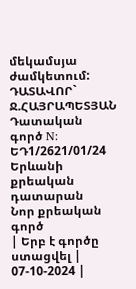մեկամսյա ժամկետում:
ԴԱՏԱՎՈՐ` Ջ.ՀԱՅՐԱՊԵՏՅԱՆ
Դատական գործ N: ԵԴ1/2621/01/24
Երևանի քրեական դատարան
Նոր քրեական գործ
| Երբ է գործը ստացվել | 07-10-2024 |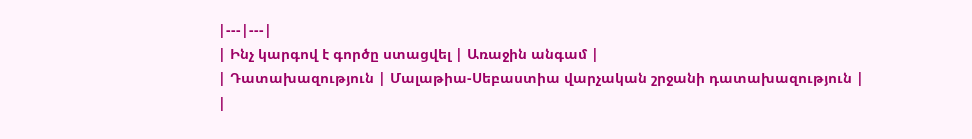|---|---|
| Ինչ կարգով է գործը ստացվել | Առաջին անգամ |
| Դատախազություն | Մալաթիա-Սեբաստիա վարչական շրջանի դատախազություն |
|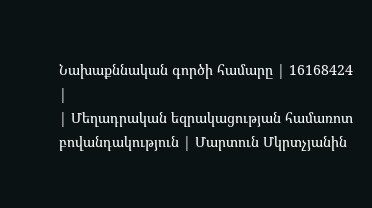Նախաքննական գործի համարը | 16168424 |
| Մեղադրական եզրակացության համառոտ բովանդակություն | Մարտուն Մկրտչյանին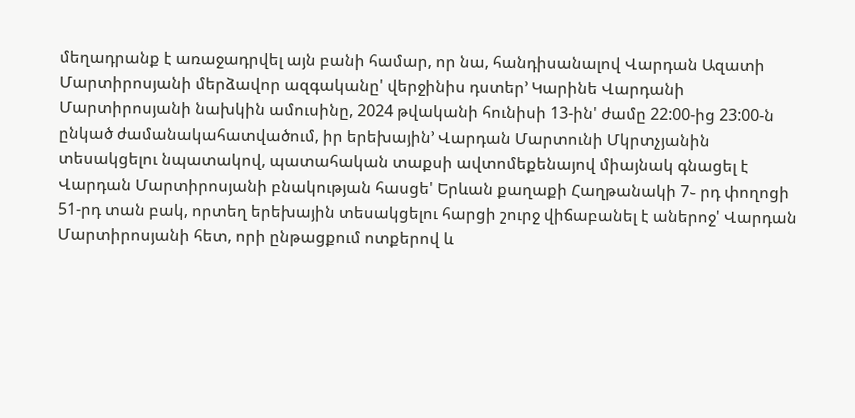մեղադրանք է առաջադրվել այն բանի համար, որ նա, հանդիսանալով Վարդան Ազատի Մարտիրոսյանի մերձավոր ազգականը' վերջինիս դստեր’ Կարինե Վարդանի Մարտիրոսյանի նախկին ամուսինը, 2024 թվականի հունիսի 13-ին' ժամը 22:00-ից 23:00-ն ընկած ժամանակահատվածում, իր երեխային’ Վարդան Մարտունի Մկրտչյանին տեսակցելու նպատակով, պատահական տաքսի ավտոմեքենայով միայնակ գնացել է Վարդան Մարտիրոսյանի բնակության հասցե' Երևան քաղաքի Հաղթանակի 7֊ րդ փողոցի 51-րդ տան բակ, որտեղ երեխային տեսակցելու հարցի շուրջ վիճաբանել է աներոջ' Վարդան Մարտիրոսյանի հետ, որի ընթացքում ոտքերով և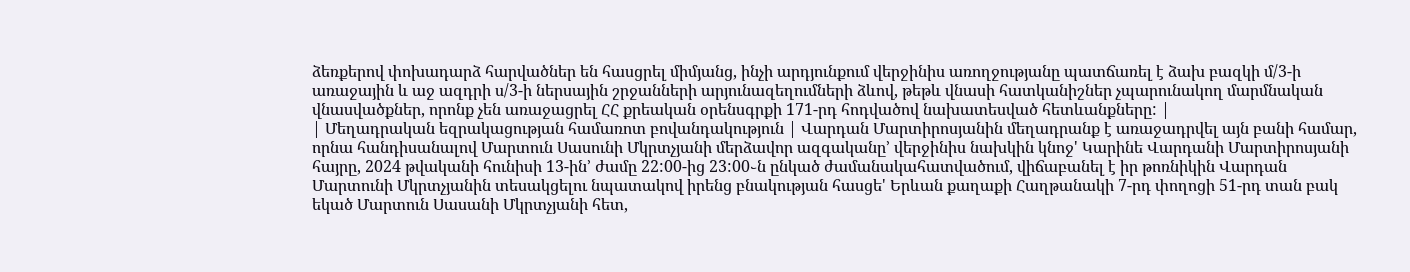ձեռքերով փոխադարձ հարվածներ են հասցրել միմյանց, ինչի արդյունքում վերջինիս առողջությանը պատճառել է ձախ բազկի մ/3-ի առաջային և աջ ազդրի ս/3-ի ներսային շրջանների արյունազեղումների ձևով, թեթև վնասի հատկանիշներ չպարունակող մարմնական վնասվածքներ, որոնք չեն առաջացրել ՀՀ քրեական օրենսգրքի 171-րդ հոդվածով նախատեսված հետևանքները: |
| Մեղադրական եզրակացության համառոտ բովանդակություն | Վարդան Մարտիրոսյանին մեղադրանք է առաջադրվել այն բանի համար, որնա հանդիսանալով Մարտուն Սասունի Մկրտչյանի մերձավոր ազգականը’ վերջինիս նախկին կնոջ' Կարինե Վարդանի Մարտիրոսյանի հայրը, 2024 թվականի հունիսի 13-ին’ ժամը 22:00-ից 23:00֊ն ընկած ժամանակահատվածում, վիճաբանել է իր թոռնիկին Վարդան Մարտունի Մկրտչյանին տեսակցելու նպատակով իրենց բնակության հասցե' Երևան քաղաքի Հաղթանակի 7-րդ փողոցի 51-րդ տան բակ եկած Մարտուն Սասանի Մկրտչյանի հետ,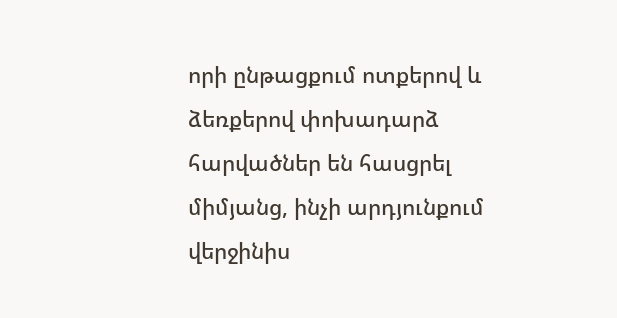որի ընթացքում ոտքերով և ձեռքերով փոխադարձ հարվածներ են հասցրել միմյանց, ինչի արդյունքում վերջինիս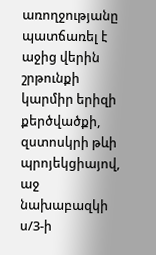առողջությանը պատճառել է աջից վերին շրթունքի կարմիր երիզի քերծվածքի, զստոսկրի թևի պրոյեկցիայով, աջ նախաբազկի ս/3-ի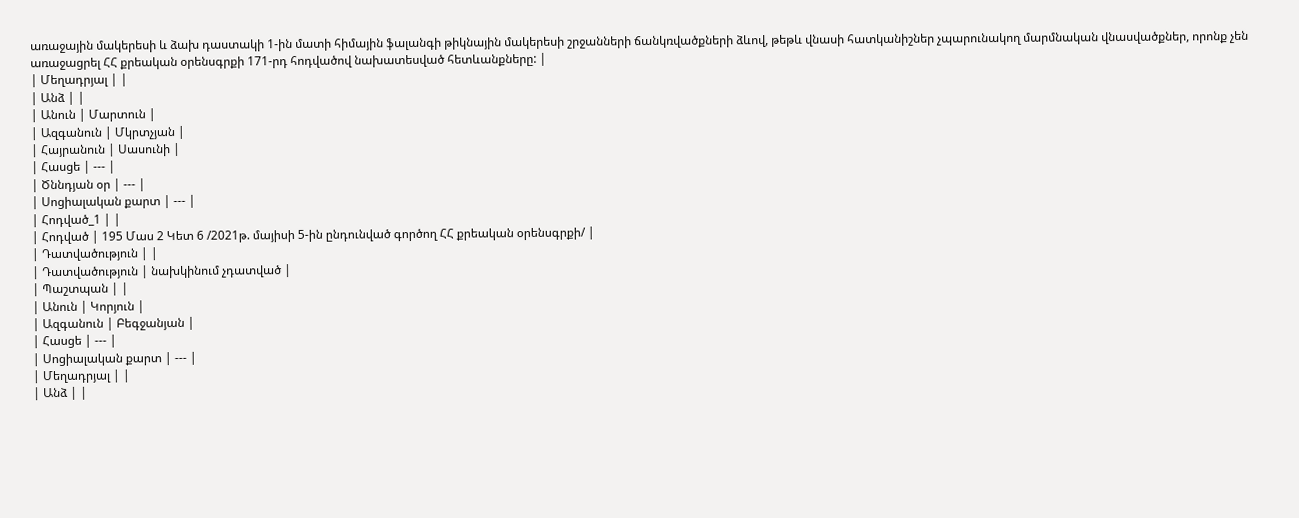առաջային մակերեսի և ձախ դաստակի 1-ին մատի հիմային ֆալանգի թիկնային մակերեսի շրջանների ճանկռվածքների ձևով, թեթև վնասի հատկանիշներ չպարունակող մարմնական վնասվածքներ, որոնք չեն առաջացրել ՀՀ քրեական օրենսգրքի 171-րդ հոդվածով նախատեսված հետևանքները: |
| Մեղադրյալ | |
| Անձ | |
| Անուն | Մարտուն |
| Ազգանուն | Մկրտչյան |
| Հայրանուն | Սասունի |
| Հասցե | --- |
| Ծննդյան օր | --- |
| Սոցիալական քարտ | --- |
| Հոդված_1 | |
| Հոդված | 195 Մաս 2 Կետ 6 /2021թ. մայիսի 5-ին ընդունված գործող ՀՀ քրեական օրենսգրքի/ |
| Դատվածություն | |
| Դատվածություն | նախկինում չդատված |
| Պաշտպան | |
| Անուն | Կորյուն |
| Ազգանուն | Բեգջանյան |
| Հասցե | --- |
| Սոցիալական քարտ | --- |
| Մեղադրյալ | |
| Անձ | |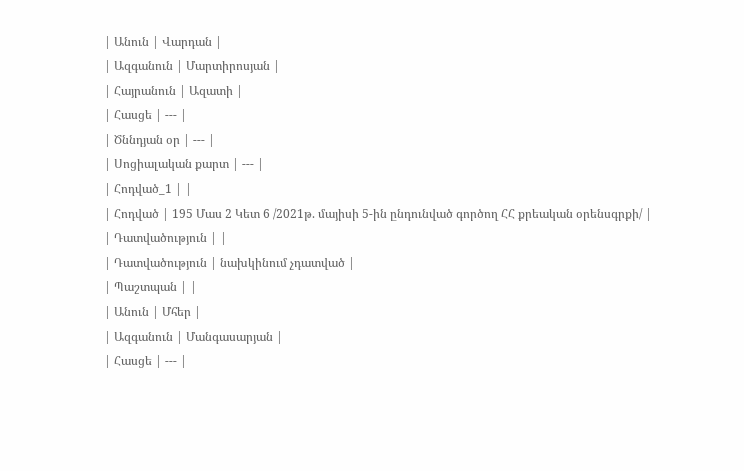| Անուն | Վարդան |
| Ազգանուն | Մարտիրոսյան |
| Հայրանուն | Ազատի |
| Հասցե | --- |
| Ծննդյան օր | --- |
| Սոցիալական քարտ | --- |
| Հոդված_1 | |
| Հոդված | 195 Մաս 2 Կետ 6 /2021թ. մայիսի 5-ին ընդունված գործող ՀՀ քրեական օրենսգրքի/ |
| Դատվածություն | |
| Դատվածություն | նախկինում չդատված |
| Պաշտպան | |
| Անուն | Մհեր |
| Ազգանուն | Մանգասարյան |
| Հասցե | --- |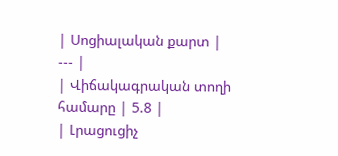| Սոցիալական քարտ | --- |
| Վիճակագրական տողի համարը | 5.8 |
| Լրացուցիչ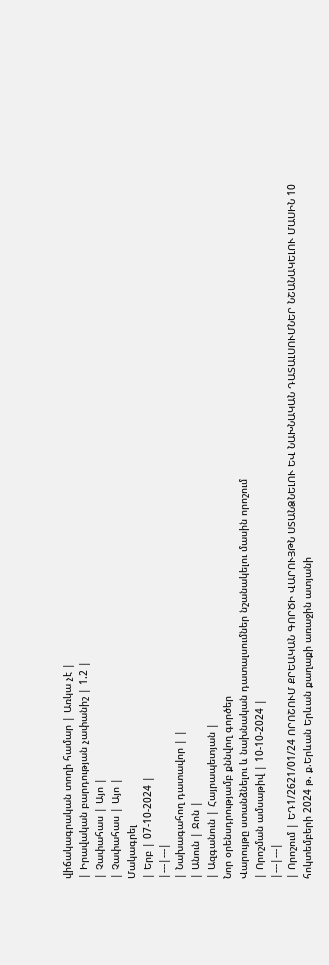վիճակագրական տողի համար | Առկա չէ |
| Իրավական բարդության չափանիշ | 1.2 |
| Չափահաս | Այո |
| Չափահաս | Այո |
Մակագրել
| Երբ | 07-10-2024 |
|---|---|
| Նախագահող դատավոր | |
| Անուն | Ջոն |
| Ազգանուն | Հայրապետյան |
Նոր օրենսդրությամբ քննվող գործեր
Վարույթը ստանձնելու և նախնական դատալսումներ նշանակելու մասին որոշում
| Որոշման ամսաթիվ | 10-10-2024 |
|---|---|
| Որոշում | ԵԴ1/2621/01/24 ՈՐՈՇՈՒՄ ՔՐԵԱԿԱՆ ԳՈՐԾԻ ՎԱՐՈՒՅԹՆ ՍՏԱՆՁՆԵԼՈՒ ԵՎ ՆԱԽՆԱԿԱՆ ԴԱՏԱԼՍՈՒՄՆԵՐ ՆՇԱՆԱԿԵԼՈՒ ՄԱՍԻՆ 10 հոկտեմբերի 2024 թ. ք.Երևան Երևան քաղաքի առաջին ատյանի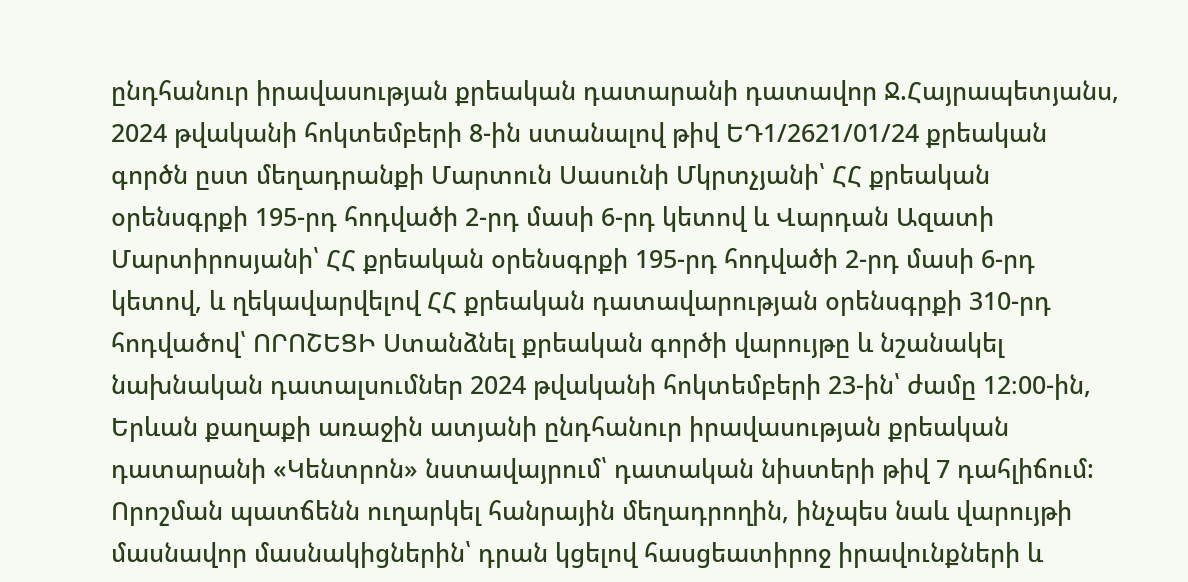ընդհանուր իրավասության քրեական դատարանի դատավոր Ջ.Հայրապետյանս, 2024 թվականի հոկտեմբերի 8-ին ստանալով թիվ ԵԴ1/2621/01/24 քրեական գործն ըստ մեղադրանքի Մարտուն Սասունի Մկրտչյանի՝ ՀՀ քրեական օրենսգրքի 195-րդ հոդվածի 2-րդ մասի 6-րդ կետով և Վարդան Ազատի Մարտիրոսյանի՝ ՀՀ քրեական օրենսգրքի 195-րդ հոդվածի 2-րդ մասի 6-րդ կետով, և ղեկավարվելով ՀՀ քրեական դատավարության օրենսգրքի 310-րդ հոդվածով՝ ՈՐՈՇԵՑԻ Ստանձնել քրեական գործի վարույթը և նշանակել նախնական դատալսումներ 2024 թվականի հոկտեմբերի 23-ին՝ ժամը 12։00-ին, Երևան քաղաքի առաջին ատյանի ընդհանուր իրավասության քրեական դատարանի «Կենտրոն» նստավայրում՝ դատական նիստերի թիվ 7 դահլիճում: Որոշման պատճենն ուղարկել հանրային մեղադրողին, ինչպես նաև վարույթի մասնավոր մասնակիցներին՝ դրան կցելով հասցեատիրոջ իրավունքների և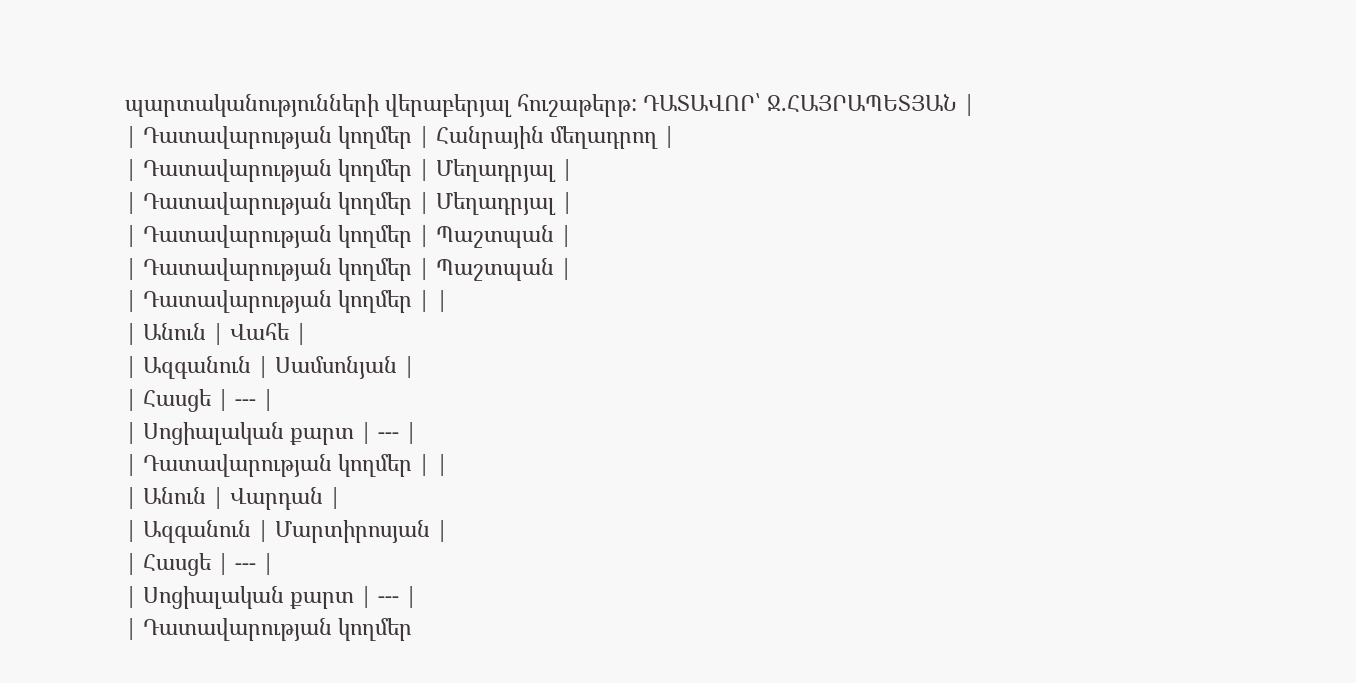պարտականությունների վերաբերյալ հուշաթերթ: ԴԱՏԱՎՈՐ՝ Ջ.ՀԱՅՐԱՊԵՏՅԱՆ |
| Դատավարության կողմեր | Հանրային մեղադրող |
| Դատավարության կողմեր | Մեղադրյալ |
| Դատավարության կողմեր | Մեղադրյալ |
| Դատավարության կողմեր | Պաշտպան |
| Դատավարության կողմեր | Պաշտպան |
| Դատավարության կողմեր | |
| Անուն | Վահե |
| Ազգանուն | Սամսոնյան |
| Հասցե | --- |
| Սոցիալական քարտ | --- |
| Դատավարության կողմեր | |
| Անուն | Վարդան |
| Ազգանուն | Մարտիրոսյան |
| Հասցե | --- |
| Սոցիալական քարտ | --- |
| Դատավարության կողմեր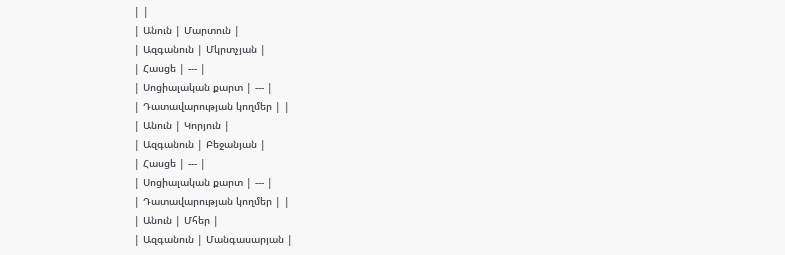| |
| Անուն | Մարտուն |
| Ազգանուն | Մկրտչյան |
| Հասցե | --- |
| Սոցիալական քարտ | --- |
| Դատավարության կողմեր | |
| Անուն | Կորյուն |
| Ազգանուն | Բեջանյան |
| Հասցե | --- |
| Սոցիալական քարտ | --- |
| Դատավարության կողմեր | |
| Անուն | Մհեր |
| Ազգանուն | Մանգասարյան |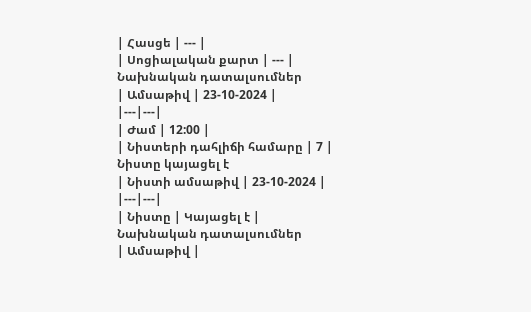| Հասցե | --- |
| Սոցիալական քարտ | --- |
Նախնական դատալսումներ
| Ամսաթիվ | 23-10-2024 |
|---|---|
| Ժամ | 12:00 |
| Նիստերի դահլիճի համարը | 7 |
Նիստը կայացել է
| Նիստի ամսաթիվ | 23-10-2024 |
|---|---|
| Նիստը | Կայացել է |
Նախնական դատալսումներ
| Ամսաթիվ |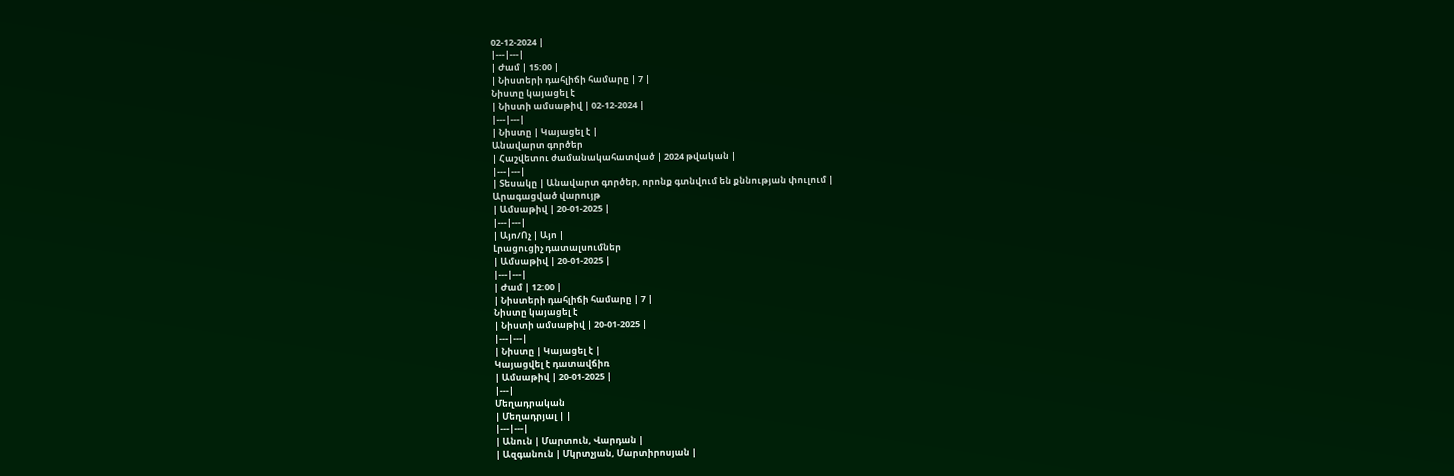02-12-2024 |
|---|---|
| Ժամ | 15:00 |
| Նիստերի դահլիճի համարը | 7 |
Նիստը կայացել է
| Նիստի ամսաթիվ | 02-12-2024 |
|---|---|
| Նիստը | Կայացել է |
Անավարտ գործեր
| Հաշվետու ժամանակահատված | 2024 թվական |
|---|---|
| Տեսակը | Անավարտ գործեր, որոնք գտնվում են քննության փուլում |
Արագացված վարույթ
| Ամսաթիվ | 20-01-2025 |
|---|---|
| Այո/Ոչ | Այո |
Լրացուցիչ դատալսումներ
| Ամսաթիվ | 20-01-2025 |
|---|---|
| Ժամ | 12:00 |
| Նիստերի դահլիճի համարը | 7 |
Նիստը կայացել է
| Նիստի ամսաթիվ | 20-01-2025 |
|---|---|
| Նիստը | Կայացել է |
Կայացվել է դատավճիռ
| Ամսաթիվ | 20-01-2025 |
|---|
Մեղադրական
| Մեղադրյալ | |
|---|---|
| Անուն | Մարտուն, Վարդան |
| Ազգանուն | Մկրտչյան, Մարտիրոսյան |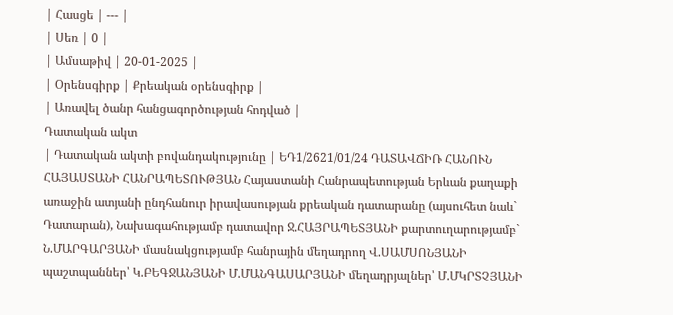| Հասցե | --- |
| Սեռ | 0 |
| Ամսաթիվ | 20-01-2025 |
| Օրենսգիրք | Քրեական օրենսգիրք |
| Առավել ծանր հանցագործության հոդված |
Դատական ակտ
| Դատական ակտի բովանդակությունը | ԵԴ1/2621/01/24 ԴԱՏԱՎՃԻՌ ՀԱՆՈՒՆ ՀԱՅԱՍՏԱՆԻ ՀԱՆՐԱՊԵՏՈՒԹՅԱՆ Հայաստանի Հանրապետության Երևան քաղաքի առաջին ատյանի ընդհանուր իրավասության քրեական դատարանը (այսուհետ նաև` Դատարան), Նախագահությամբ դատավոր Ջ.ՀԱՅՐԱՊԵՏՅԱՆԻ քարտուղարությամբ` Ն.ՄԱՐԳԱՐՅԱՆԻ մասնակցությամբ հանրային մեղադրող Վ.ՍԱՄՍՈՆՅԱՆԻ պաշտպաններ՝ Կ.ԲԵԳՋԱՆՅԱՆԻ Մ.ՄԱՆԳԱՍԱՐՅԱՆԻ մեղադրյալներ՝ Մ.ՄԿՐՏՉՅԱՆԻ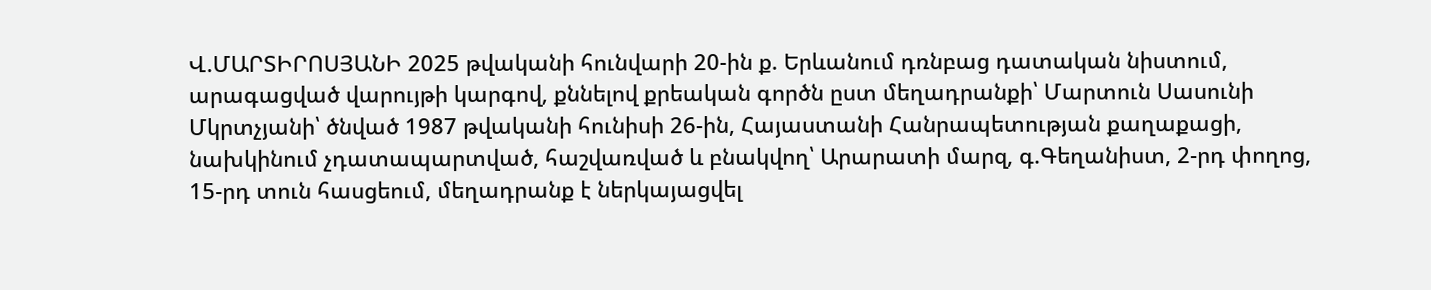Վ.ՄԱՐՏԻՐՈՍՅԱՆԻ 2025 թվականի հունվարի 20-ին ք. Երևանում դռնբաց դատական նիստում, արագացված վարույթի կարգով, քննելով քրեական գործն ըստ մեղադրանքի՝ Մարտուն Սասունի Մկրտչյանի՝ ծնված 1987 թվականի հունիսի 26-ին, Հայաստանի Հանրապետության քաղաքացի, նախկինում չդատապարտված, հաշվառված և բնակվող՝ Արարատի մարզ, գ.Գեղանիստ, 2-րդ փողոց, 15-րդ տուն հասցեում, մեղադրանք է ներկայացվել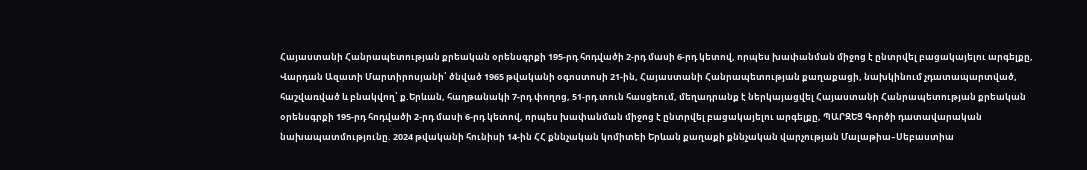Հայաստանի Հանրապետության քրեական օրենսգրքի 195-րդ հոդվածի 2-րդ մասի 6-րդ կետով, որպես խափանման միջոց է ընտրվել բացակայելու արգելքը, Վարդան Ազատի Մարտիրոսյանի՝ ծնված 1965 թվականի օգոստոսի 21-ին, Հայաստանի Հանրապետության քաղաքացի, նախկինում չդատապարտված, հաշվառված և բնակվող՝ ք.Երևան, հաղթանակի 7-րդ փողոց, 51-րդ տուն հասցեում, մեղադրանք է ներկայացվել Հայաստանի Հանրապետության քրեական օրենսգրքի 195-րդ հոդվածի 2-րդ մասի 6-րդ կետով, որպես խափանման միջոց է ընտրվել բացակայելու արգելքը, ՊԱՐԶԵՑ Գործի դատավարական նախապատմությունը. 2024 թվականի հունիսի 14-ին ՀՀ քննչական կոմիտեի Երևան քաղաքի քննչական վարչության Մալաթիա–Սեբաստիա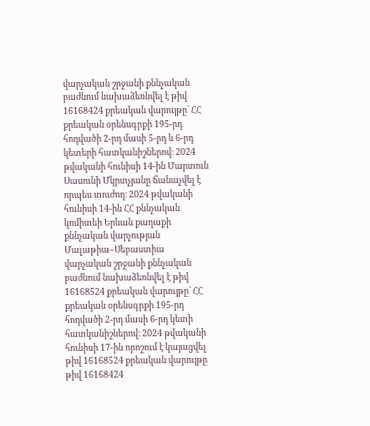վարչական շրջանի քննչական բաժնում նախաձեռնվել է թիվ 16168424 քրեական վարույթը` ՀՀ քրեական օրենսգրքի 195-րդ հոդվածի 2-րդ մասի 5-րդ և 6-րդ կետերի հատկանիշներով։ 2024 թվականի հունիսի 14-ին Մարտուն Սասունի Մկրտչյանը ճանաչվել է որպես տուժող։ 2024 թվականի հունիսի 14-ին ՀՀ քննչական կոմիտեի Երևան քաղաքի քննչական վարչության Մալաթիա–Սեբաստիա վարչական շրջանի քննչական բաժնում նախաձեռնվել է թիվ 16168524 քրեական վարույթը` ՀՀ քրեական օրենսգրքի 195-րդ հոդվածի 2-րդ մասի 6-րդ կետի հատկանիշներով։ 2024 թվականի հունիսի 17-ին որոշում է կայացվել թիվ 16168524 քրեական վարույթը թիվ 16168424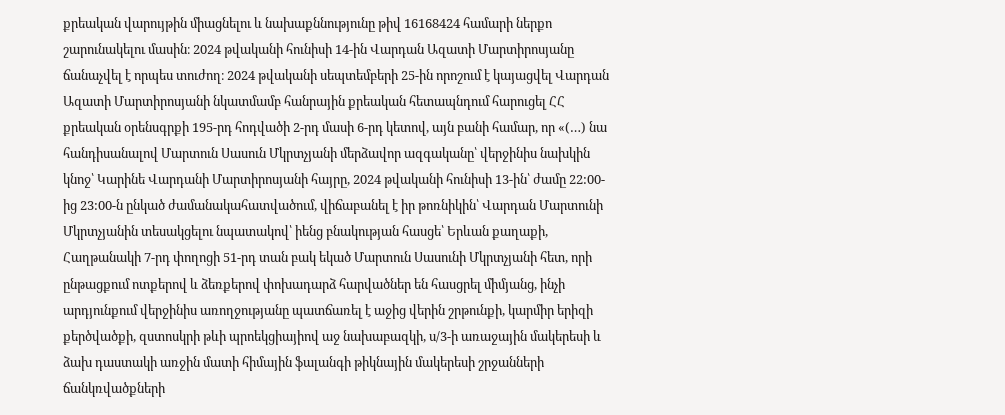քրեական վարույթին միացնելու և նախաքննությունը թիվ 16168424 համարի ներքո շարունակելու մասին։ 2024 թվականի հունիսի 14-ին Վարդան Ազատի Մարտիրոսյանը ճանաչվել է որպես տուժող։ 2024 թվականի սեպտեմբերի 25-ին որոշում է կայացվել Վարդան Ազատի Մարտիրոսյանի նկատմամբ հանրային քրեական հետապնդում հարուցել ՀՀ քրեական օրենսգրքի 195-րդ հոդվածի 2-րդ մասի 6-րդ կետով, այն բանի համար, որ «(…) նա հանդիսանալով Մարտուն Սասուն Մկրտչյանի մերձավոր ազգականը՝ վերջինիս նախկին կնոջ՝ Կարինե Վարդանի Մարտիրոսյանի հայրը, 2024 թվականի հունիսի 13-ին՝ ժամը 22:00-ից 23:00-ն ընկած ժամանակահատվածում, վիճաբանել է իր թոռնիկին՝ Վարդան Մարտունի Մկրտչյանին տեսակցելու նպատակով՝ իենց բնակության հասցե՝ Երևան քաղաքի, Հաղթանակի 7-րդ փողոցի 51-րդ տան բակ եկած Մարտուն Սասունի Մկրտչյանի հետ, որի ընթացքում ոտքերով և ձեռքերով փոխադարձ հարվածներ են հասցրել միմյանց, ինչի արդյունքում վերջինիս առողջությանը պատճառել է աջից վերին շրթունքի, կարմիր երիզի քերծվածքի, զստոսկրի թևի պրոեկցիայիով աջ նախաբազկի, ս/3-ի առաջային մակերեսի և ձախ դաստակի առջին մատի հիմային ֆալանգի թիկնային մակերեսի շրջանների ճանկռվածքների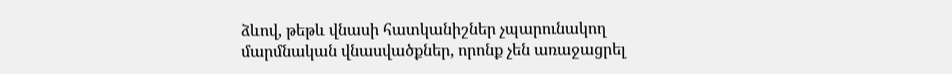ձևով, թեթև վնասի հատկանիշներ չպարունակող մարմնական վնասվածքներ, որոնք չեն առաջացրել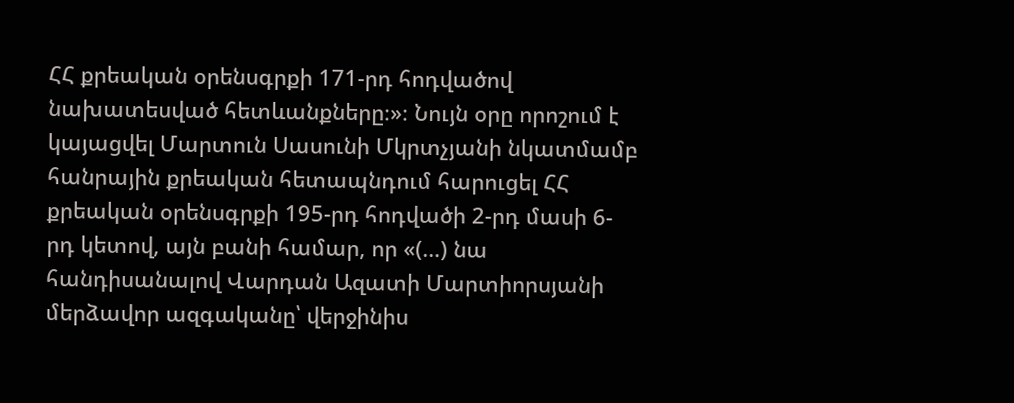ՀՀ քրեական օրենսգրքի 171-րդ հոդվածով նախատեսված հետևանքները։»։ Նույն օրը որոշում է կայացվել Մարտուն Սասունի Մկրտչյանի նկատմամբ հանրային քրեական հետապնդում հարուցել ՀՀ քրեական օրենսգրքի 195-րդ հոդվածի 2-րդ մասի 6-րդ կետով, այն բանի համար, որ «(…) նա հանդիսանալով Վարդան Ազատի Մարտիորսյանի մերձավոր ազգականը՝ վերջինիս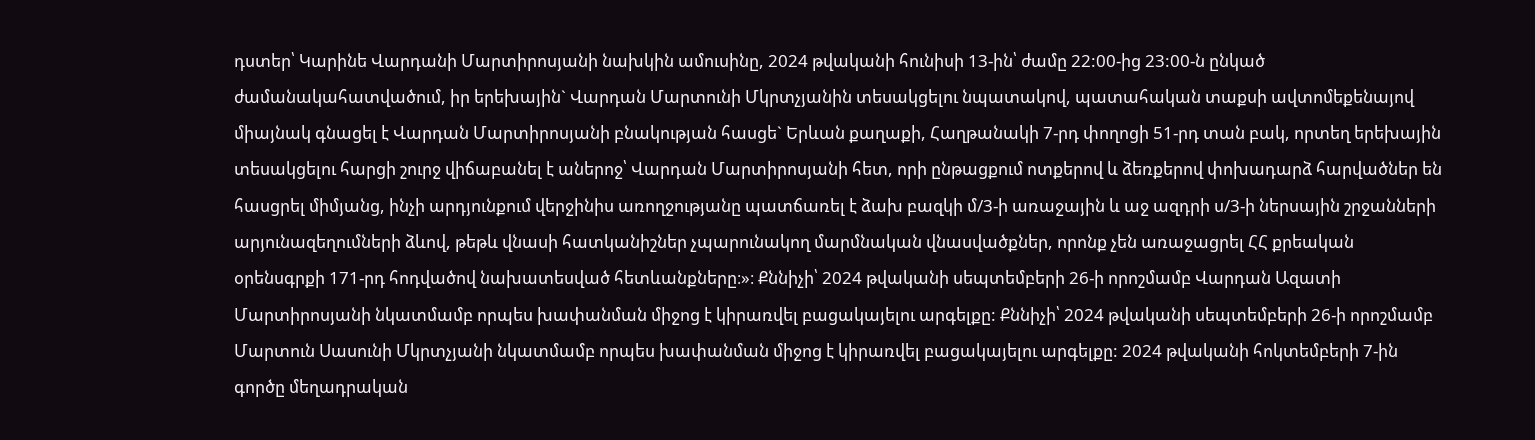դստեր՝ Կարինե Վարդանի Մարտիրոսյանի նախկին ամուսինը, 2024 թվականի հունիսի 13-ին՝ ժամը 22:00-ից 23:00-ն ընկած ժամանակահատվածում, իր երեխային` Վարդան Մարտունի Մկրտչյանին տեսակցելու նպատակով, պատահական տաքսի ավտոմեքենայով միայնակ գնացել է Վարդան Մարտիրոսյանի բնակության հասցե` Երևան քաղաքի, Հաղթանակի 7-րդ փողոցի 51-րդ տան բակ, որտեղ երեխային տեսակցելու հարցի շուրջ վիճաբանել է աներոջ՝ Վարդան Մարտիրոսյանի հետ, որի ընթացքում ոտքերով և ձեռքերով փոխադարձ հարվածներ են հասցրել միմյանց, ինչի արդյունքում վերջինիս առողջությանը պատճառել է ձախ բազկի մ/3-ի առաջային և աջ ազդրի ս/3-ի ներսային շրջանների արյունազեղումների ձևով, թեթև վնասի հատկանիշներ չպարունակող մարմնական վնասվածքներ, որոնք չեն առաջացրել ՀՀ քրեական օրենսգրքի 171-րդ հոդվածով նախատեսված հետևանքները։»։ Քննիչի՝ 2024 թվականի սեպտեմբերի 26-ի որոշմամբ Վարդան Ազատի Մարտիրոսյանի նկատմամբ որպես խափանման միջոց է կիրառվել բացակայելու արգելքը: Քննիչի՝ 2024 թվականի սեպտեմբերի 26-ի որոշմամբ Մարտուն Սասունի Մկրտչյանի նկատմամբ որպես խափանման միջոց է կիրառվել բացակայելու արգելքը: 2024 թվականի հոկտեմբերի 7-ին գործը մեղադրական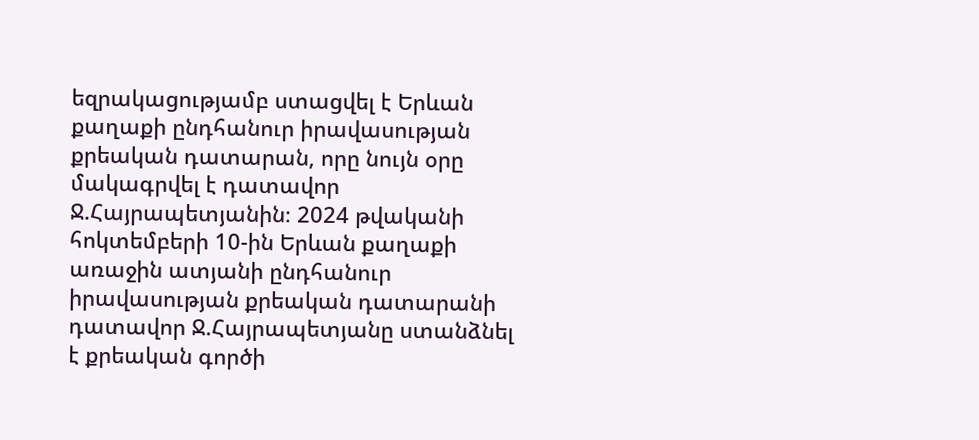եզրակացությամբ ստացվել է Երևան քաղաքի ընդհանուր իրավասության քրեական դատարան, որը նույն օրը մակագրվել է դատավոր Ջ.Հայրապետյանին։ 2024 թվականի հոկտեմբերի 10-ին Երևան քաղաքի առաջին ատյանի ընդհանուր իրավասության քրեական դատարանի դատավոր Ջ.Հայրապետյանը ստանձնել է քրեական գործի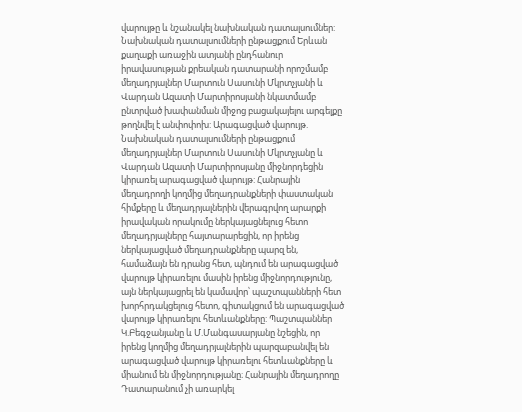վարույթը և նշանակել նախնական դատալսումներ: Նախնական դատալսումների ընթացքում Երևան քաղաքի առաջին ատյանի ընդհանուր իրավասության քրեական դատարանի որոշմամբ մեղադրյալներ Մարտուն Սասունի Մկրտչյանի և Վարդան Ազատի Մարտիրոսյանի նկատմամբ ընտրված խափանման միջոց բացակայելու արգելքը թողնվել է անփոփոխ: Արագացված վարույթ. Նախնական դատալսումների ընթացքում մեղադրյալներ Մարտուն Սասունի Մկրտչյանը և Վարդան Ազատի Մարտիրոսյանը միջնորդեցին կիրառել արագացված վարույթ: Հանրային մեղադրողի կողմից մեղադրանքների փաստական հիմքերը և մեղադրյալներին վերագրվող արարքի իրավական որակումը ներկայացնելուց հետո մեղադրյալները հայտարարեցին, որ իրենց ներկայացված մեղադրանքները պարզ են, համաձայն են դրանց հետ, պնդում են արագացված վարույթ կիրառելու մասին իրենց միջնորդությունը, այն ներկայացրել են կամավոր՝ պաշտպանների հետ խորհրդակցելուց հետո, գիտակցում են արագացված վարույթ կիրառելու հետևանքները: Պաշտպաններ Կ.Բեգջանյանը և Մ.Մանգասարյանը նշեցին, որ իրենց կողմից մեղադրյալներին պարզաբանվել են արագացված վարույթ կիրառելու հետևանքները և միանում են միջնորդությանը։ Հանրային մեղադրողը Դատարանում չի առարկել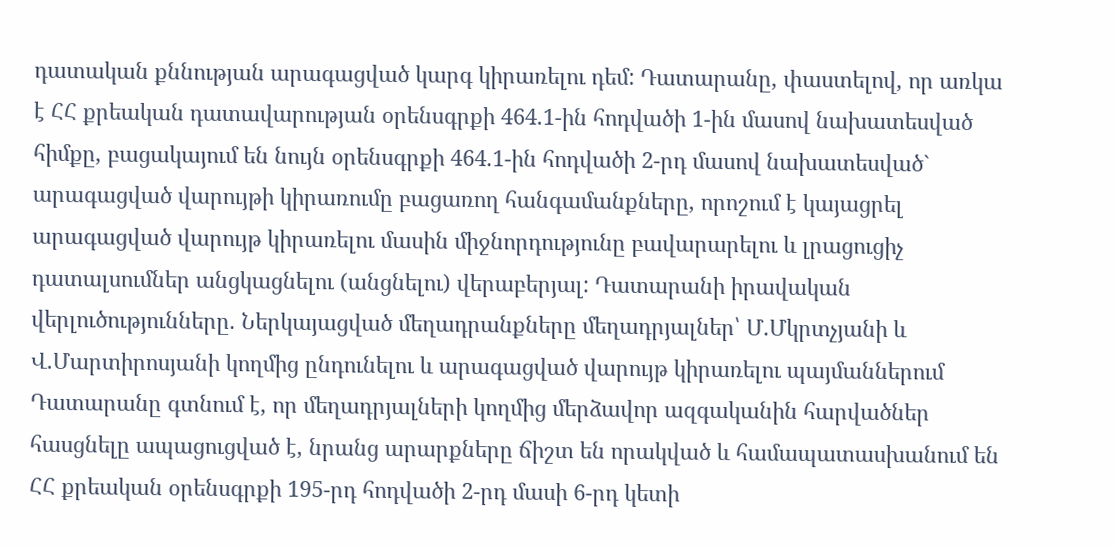դատական քննության արագացված կարգ կիրառելու դեմ: Դատարանը, փաստելով, որ առկա է ՀՀ քրեական դատավարության օրենսգրքի 464.1-ին հոդվածի 1-ին մասով նախատեսված հիմքը, բացակայում են նույն օրենսգրքի 464.1-ին հոդվածի 2-րդ մասով նախատեսված` արագացված վարույթի կիրառումը բացառող հանգամանքները, որոշում է կայացրել արագացված վարույթ կիրառելու մասին միջնորդությունը բավարարելու և լրացուցիչ դատալսումներ անցկացնելու (անցնելու) վերաբերյալ: Դատարանի իրավական վերլուծությունները. Ներկայացված մեղադրանքները մեղադրյալներ՝ Մ.Մկրտչյանի և Վ.Մարտիրոսյանի կողմից ընդունելու և արագացված վարույթ կիրառելու պայմաններում Դատարանը գտնում է, որ մեղադրյալների կողմից մերձավոր ազգականին հարվածներ հասցնելը ապացուցված է, նրանց արարքները ճիշտ են որակված և համապատասխանում են ՀՀ քրեական օրենսգրքի 195-րդ հոդվածի 2-րդ մասի 6-րդ կետի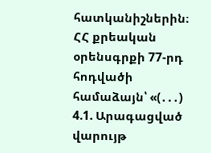հատկանիշներին։ ՀՀ քրեական օրենսգրքի 77-րդ հոդվածի համաձայն՝ «(․․․) 4.1. Արագացված վարույթ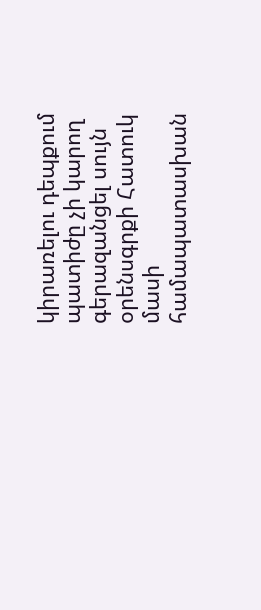կիրառելու դեպքում պատիժը չի կարող գերազանցել սույն օրենսգրքի Հատուկ մասի համապատասխան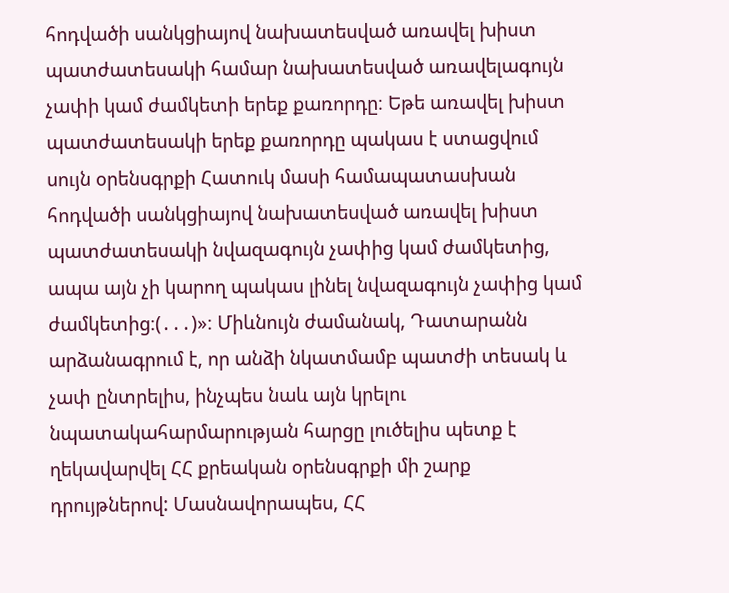հոդվածի սանկցիայով նախատեսված առավել խիստ պատժատեսակի համար նախատեսված առավելագույն չափի կամ ժամկետի երեք քառորդը։ Եթե առավել խիստ պատժատեսակի երեք քառորդը պակաս է ստացվում սույն օրենսգրքի Հատուկ մասի համապատասխան հոդվածի սանկցիայով նախատեսված առավել խիստ պատժատեսակի նվազագույն չափից կամ ժամկետից, ապա այն չի կարող պակաս լինել նվազագույն չափից կամ ժամկետից։(․․․)»։ Միևնույն ժամանակ, Դատարանն արձանագրում է, որ անձի նկատմամբ պատժի տեսակ և չափ ընտրելիս, ինչպես նաև այն կրելու նպատակահարմարության հարցը լուծելիս պետք է ղեկավարվել ՀՀ քրեական օրենսգրքի մի շարք դրույթներով: Մասնավորապես, ՀՀ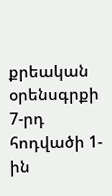քրեական օրենսգրքի 7-րդ հոդվածի 1-ին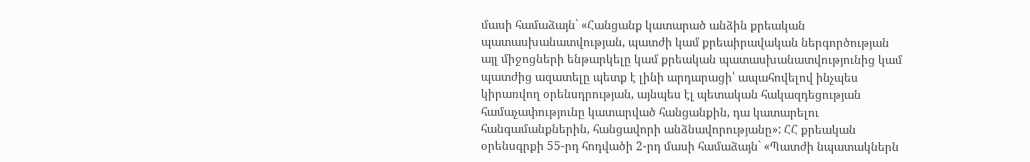մասի համաձայն` «Հանցանք կատարած անձին քրեական պատասխանատվության, պատժի կամ քրեաիրավական ներգործության այլ միջոցների ենթարկելը կամ քրեական պատասխանատվությունից կամ պատժից ազատելը պետք է լինի արդարացի՝ ապահովելով ինչպես կիրառվող օրենսդրության, այնպես էլ պետական հակազդեցության համաչափությունը կատարված հանցանքին, դա կատարելու հանգամանքներին, հանցավորի անձնավորությանը»: ՀՀ քրեական օրենսգրքի 55-րդ հոդվածի 2-րդ մասի համաձայն` «Պատժի նպատակներն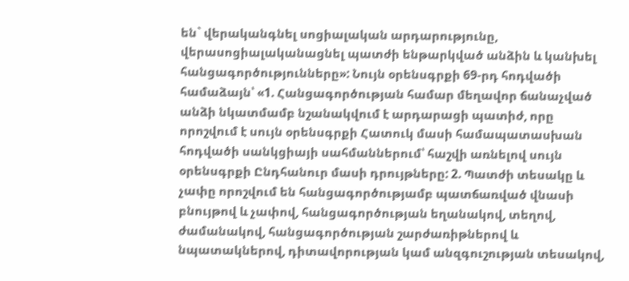են` վերականգնել սոցիալական արդարությունը, վերասոցիալականացնել պատժի ենթարկված անձին և կանխել հանցագործությունները»: Նույն օրենսգրքի 69-րդ հոդվածի համաձայն՝ «1. Հանցագործության համար մեղավոր ճանաչված անձի նկատմամբ նշանակվում է արդարացի պատիժ, որը որոշվում է սույն օրենսգրքի Հատուկ մասի համապատասխան հոդվածի սանկցիայի սահմաններում՝ հաշվի առնելով սույն օրենսգրքի Ընդհանուր մասի դրույթները: 2. Պատժի տեսակը և չափը որոշվում են հանցագործությամբ պատճառված վնասի բնույթով և չափով, հանցագործության եղանակով, տեղով, ժամանակով, հանցագործության շարժառիթներով և նպատակներով, դիտավորության կամ անզգուշության տեսակով,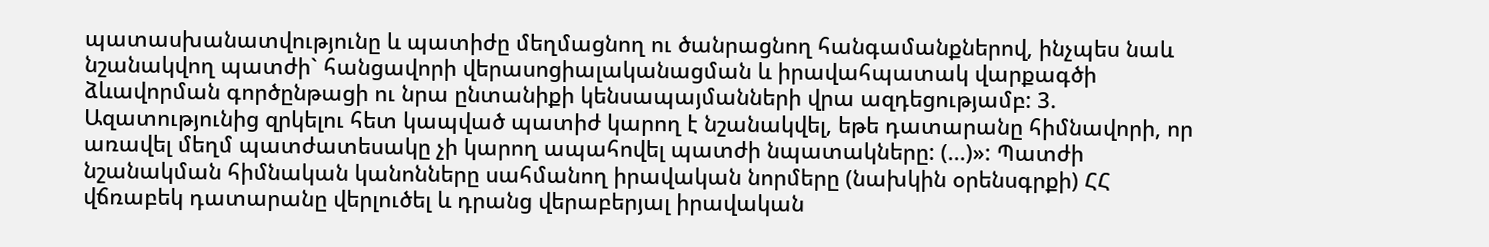պատասխանատվությունը և պատիժը մեղմացնող ու ծանրացնող հանգամանքներով, ինչպես նաև նշանակվող պատժի` հանցավորի վերասոցիալականացման և իրավահպատակ վարքագծի ձևավորման գործընթացի ու նրա ընտանիքի կենսապայմանների վրա ազդեցությամբ: 3. Ազատությունից զրկելու հետ կապված պատիժ կարող է նշանակվել, եթե դատարանը հիմնավորի, որ առավել մեղմ պատժատեսակը չի կարող ապահովել պատժի նպատակները: (...)»: Պատժի նշանակման հիմնական կանոնները սահմանող իրավական նորմերը (նախկին օրենսգրքի) ՀՀ վճռաբեկ դատարանը վերլուծել և դրանց վերաբերյալ իրավական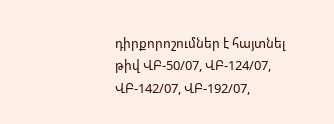դիրքորոշումներ է հայտնել թիվ ՎԲ-50/07, ՎԲ-124/07, ՎԲ-142/07, ՎԲ-192/07,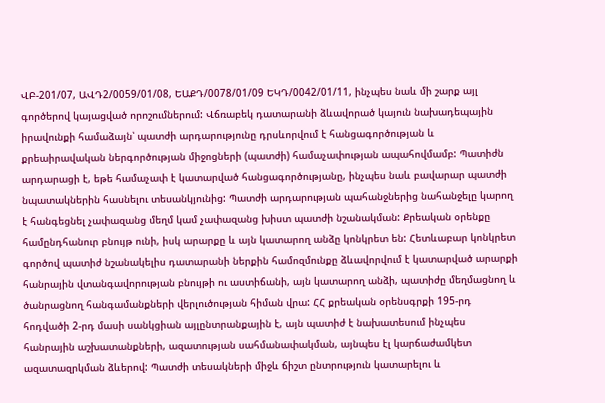ՎԲ-201/07, ԱՎԴ2/0059/01/08, ԵԱՔԴ/0078/01/09 ԵԿԴ/0042/01/11, ինչպես նաև մի շարք այլ գործերով կայացված որոշումներում: Վճռաբեկ դատարանի ձևավորած կայուն նախադեպային իրավունքի համաձայն՝ պատժի արդարությունը դրսևորվում է հանցագործության և քրեաիրավական ներգործության միջոցների (պատժի) համաչափության ապահովմամբ: Պատիժն արդարացի է, եթե համաչափ է կատարված հանցագործությանը, ինչպես նաև բավարար պատժի նպատակներին հասնելու տեսանկյունից: Պատժի արդարության պահանջներից նահանջելը կարող է հանգեցնել չափազանց մեղմ կամ չափազանց խիստ պատժի նշանակման: Քրեական օրենքը համընդհանուր բնույթ ունի, իսկ արարքը և այն կատարող անձը կոնկրետ են: Հետևաբար կոնկրետ գործով պատիժ նշանակելիս դատարանի ներքին համոզմունքը ձևավորվում է կատարված արարքի հանրային վտանգավորության բնույթի ու աստիճանի, այն կատարող անձի, պատիժը մեղմացնող և ծանրացնող հանգամանքների վերլուծության հիման վրա: ՀՀ քրեական օրենսգրքի 195-րդ հոդվածի 2-րդ մասի սանկցիան այլընտրանքային է, այն պատիժ է նախատեսում ինչպես հանրային աշխատանքների, ազատության սահմանափակման, այնպես էլ կարճաժամկետ ազատազրկման ձևերով: Պատժի տեսակների միջև ճիշտ ընտրություն կատարելու և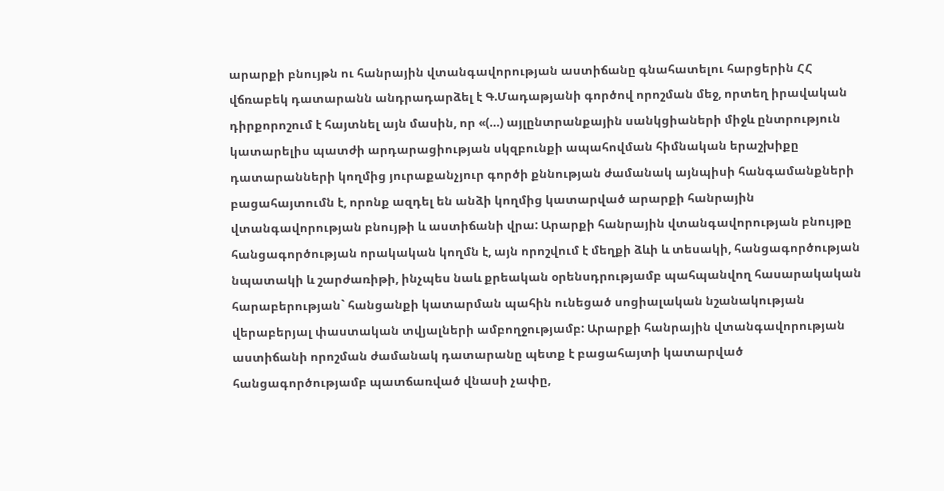արարքի բնույթն ու հանրային վտանգավորության աստիճանը գնահատելու հարցերին ՀՀ վճռաբեկ դատարանն անդրադարձել է Գ.Մադաթյանի գործով որոշման մեջ, որտեղ իրավական դիրքորոշում է հայտնել այն մասին, որ «(…) այլընտրանքային սանկցիաների միջև ընտրություն կատարելիս պատժի արդարացիության սկզբունքի ապահովման հիմնական երաշխիքը դատարանների կողմից յուրաքանչյուր գործի քննության ժամանակ այնպիսի հանգամանքների բացահայտումն է, որոնք ազդել են անձի կողմից կատարված արարքի հանրային վտանգավորության բնույթի և աստիճանի վրա: Արարքի հանրային վտանգավորության բնույթը հանցագործության որակական կողմն է, այն որոշվում է մեղքի ձևի և տեսակի, հանցագործության նպատակի և շարժառիթի, ինչպես նաև քրեական օրենսդրությամբ պահպանվող հասարակական հարաբերության` հանցանքի կատարման պահին ունեցած սոցիալական նշանակության վերաբերյալ փաստական տվյալների ամբողջությամբ: Արարքի հանրային վտանգավորության աստիճանի որոշման ժամանակ դատարանը պետք է բացահայտի կատարված հանցագործությամբ պատճառված վնասի չափը,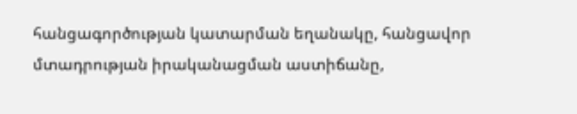հանցագործության կատարման եղանակը, հանցավոր մտադրության իրականացման աստիճանը,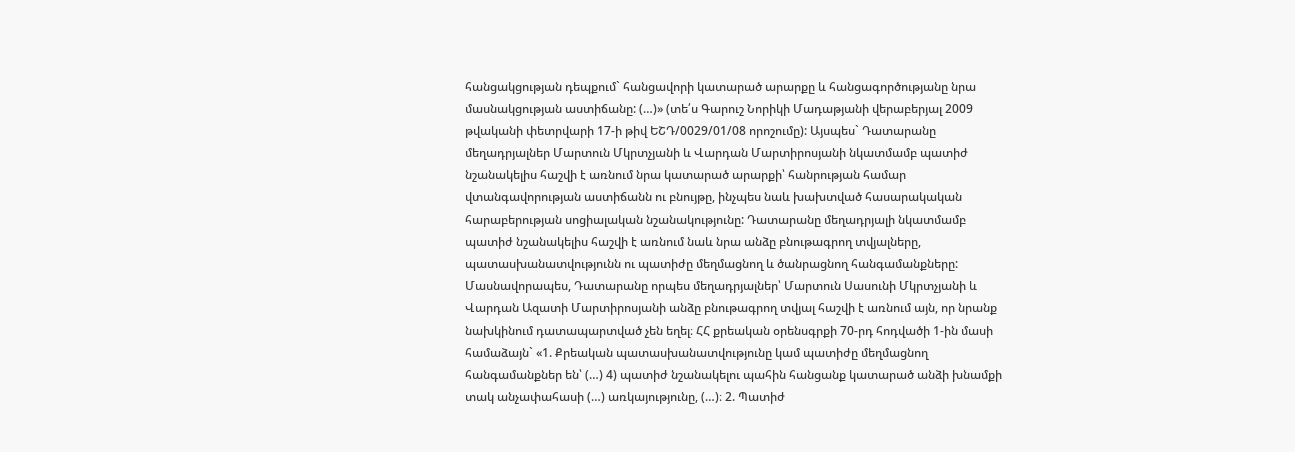հանցակցության դեպքում` հանցավորի կատարած արարքը և հանցագործությանը նրա մասնակցության աստիճանը: (…)» (տե՛ս Գարուշ Նորիկի Մադաթյանի վերաբերյալ 2009 թվականի փետրվարի 17-ի թիվ ԵՇԴ/0029/01/08 որոշումը): Այսպես` Դատարանը մեղադրյալներ Մարտուն Մկրտչյանի և Վարդան Մարտիրոսյանի նկատմամբ պատիժ նշանակելիս հաշվի է առնում նրա կատարած արարքի՝ հանրության համար վտանգավորության աստիճանն ու բնույթը, ինչպես նաև խախտված հասարակական հարաբերության սոցիալական նշանակությունը: Դատարանը մեղադրյալի նկատմամբ պատիժ նշանակելիս հաշվի է առնում նաև նրա անձը բնութագրող տվյալները, պատասխանատվությունն ու պատիժը մեղմացնող և ծանրացնող հանգամանքները: Մասնավորապես, Դատարանը որպես մեղադրյալներ՝ Մարտուն Սասունի Մկրտչյանի և Վարդան Ազատի Մարտիրոսյանի անձը բնութագրող տվյալ հաշվի է առնում այն, որ նրանք նախկինում դատապարտված չեն եղել։ ՀՀ քրեական օրենսգրքի 70-րդ հոդվածի 1-ին մասի համաձայն` «1. Քրեական պատասխանատվությունը կամ պատիժը մեղմացնող հանգամանքներ են՝ (…) 4) պատիժ նշանակելու պահին հանցանք կատարած անձի խնամքի տակ անչափահասի (…) առկայությունը, (…)։ 2. Պատիժ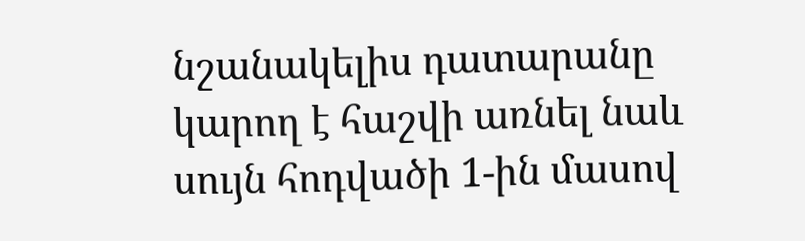նշանակելիս դատարանը կարող է հաշվի առնել նաև սույն հոդվածի 1-ին մասով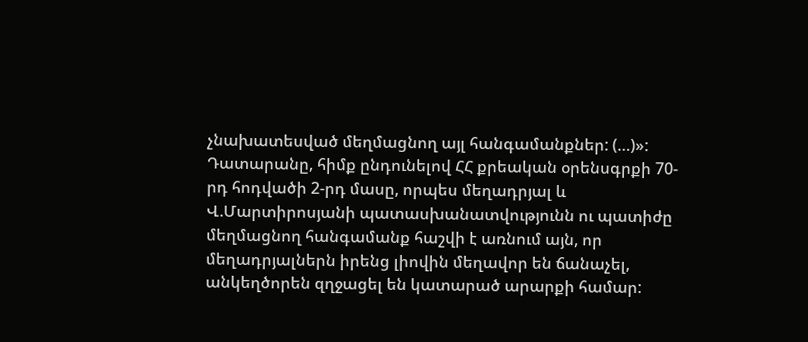չնախատեսված մեղմացնող այլ հանգամանքներ: (…)»: Դատարանը, հիմք ընդունելով ՀՀ քրեական օրենսգրքի 70-րդ հոդվածի 2-րդ մասը, որպես մեղադրյալ և Վ.Մարտիրոսյանի պատասխանատվությունն ու պատիժը մեղմացնող հանգամանք հաշվի է առնում այն, որ մեղադրյալներն իրենց լիովին մեղավոր են ճանաչել, անկեղծորեն զղջացել են կատարած արարքի համար: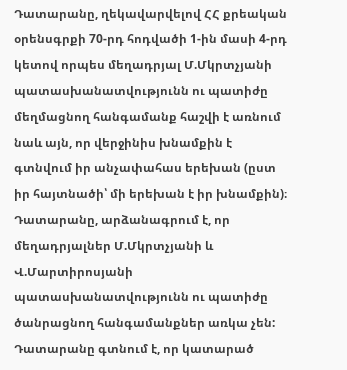Դատարանը, ղեկավարվելով ՀՀ քրեական օրենսգրքի 70-րդ հոդվածի 1-ին մասի 4-րդ կետով որպես մեղադրյալ Մ.Մկրտչյանի պատասխանատվությունն ու պատիժը մեղմացնող հանգամանք հաշվի է առնում նաև այն, որ վերջինիս խնամքին է գտնվում իր անչափահաս երեխան (ըստ իր հայտնածի՝ մի երեխան է իր խնամքին)։ Դատարանը, արձանագրում է, որ մեղադրյալներ Մ.Մկրտչյանի և Վ.Մարտիրոսյանի պատասխանատվությունն ու պատիժը ծանրացնող հանգամանքներ առկա չեն: Դատարանը գտնում է, որ կատարած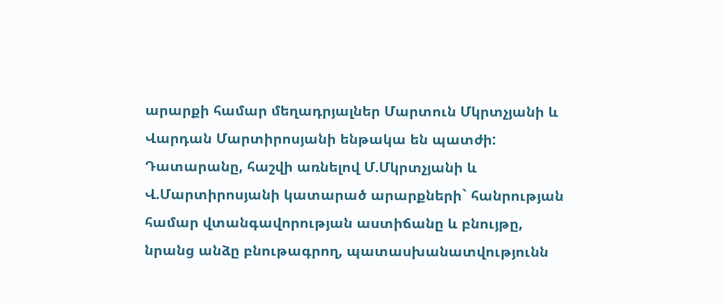արարքի համար մեղադրյալներ Մարտուն Մկրտչյանի և Վարդան Մարտիրոսյանի ենթակա են պատժի: Դատարանը, հաշվի առնելով Մ.Մկրտչյանի և Վ.Մարտիրոսյանի կատարած արարքների` հանրության համար վտանգավորության աստիճանը և բնույթը, նրանց անձը բնութագրող, պատասխանատվությունն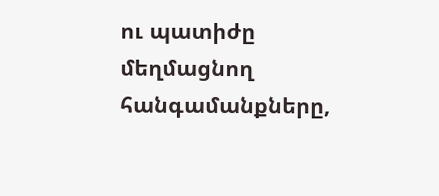ու պատիժը մեղմացնող հանգամանքները,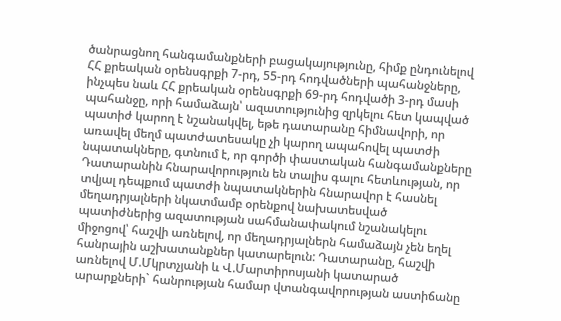ծանրացնող հանգամանքների բացակայությունը, հիմք ընդունելով ՀՀ քրեական օրենսգրքի 7-րդ, 55-րդ հոդվածների պահանջները, ինչպես նաև ՀՀ քրեական օրենսգրքի 69-րդ հոդվածի 3-րդ մասի պահանջը, որի համաձայն՝ ազատությունից զրկելու հետ կապված պատիժ կարող է նշանակվել, եթե դատարանը հիմնավորի, որ առավել մեղմ պատժատեսակը չի կարող ապահովել պատժի նպատակները, գտնում է, որ գործի փաստական հանգամանքները Դատարանին հնարավորություն են տալիս գալու հետևության, որ տվյալ դեպքում պատժի նպատակներին հնարավոր է հասնել մեղադրյալների նկատմամբ օրենքով նախատեսված պատիժներից ազատության սահմանափակում նշանակելու միջոցով՝ հաշվի առնելով, որ մեղադրյալներն համաձայն չեն եղել հանրային աշխատանքներ կատարելուն: Դատարանը, հաշվի առնելով Մ.Մկրտչյանի և Վ.Մարտիրոսյանի կատարած արարքների` հանրության համար վտանգավորության աստիճանը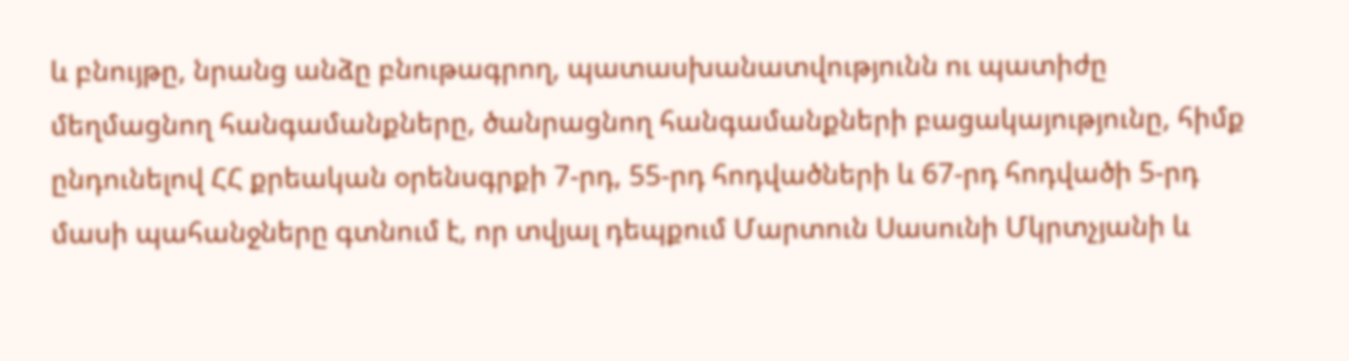և բնույթը, նրանց անձը բնութագրող, պատասխանատվությունն ու պատիժը մեղմացնող հանգամանքները, ծանրացնող հանգամանքների բացակայությունը, հիմք ընդունելով ՀՀ քրեական օրենսգրքի 7-րդ, 55-րդ հոդվածների և 67-րդ հոդվածի 5-րդ մասի պահանջները գտնում է, որ տվյալ դեպքում Մարտուն Սասունի Մկրտչյանի և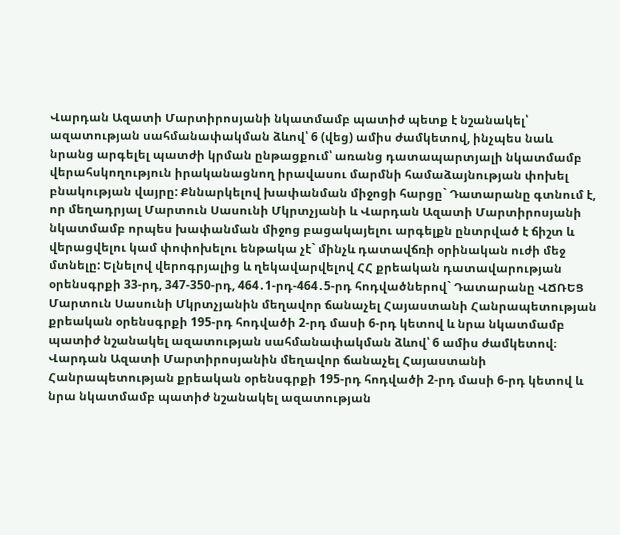Վարդան Ազատի Մարտիրոսյանի նկատմամբ պատիժ պետք է նշանակել՝ ազատության սահմանափակման ձևով՝ 6 (վեց) ամիս ժամկետով, ինչպես նաև նրանց արգելել պատժի կրման ընթացքում՝ առանց դատապարտյալի նկատմամբ վերահսկողություն իրականացնող իրավասու մարմնի համաձայնության փոխել բնակության վայրը: Քննարկելով խափանման միջոցի հարցը` Դատարանը գտնում է, որ մեղադրյալ Մարտուն Սասունի Մկրտչյանի և Վարդան Ազատի Մարտիրոսյանի նկատմամբ որպես խափանման միջոց բացակայելու արգելքն ընտրված է ճիշտ և վերացվելու կամ փոփոխելու ենթակա չէ` մինչև դատավճռի օրինական ուժի մեջ մտնելը: Ելնելով վերոգրյալից և ղեկավարվելով ՀՀ քրեական դատավարության օրենսգրքի 33-րդ, 347-350-րդ, 464․1-րդ-464․5-րդ հոդվածներով` Դատարանը ՎՃՌԵՑ Մարտուն Սասունի Մկրտչյանին մեղավոր ճանաչել Հայաստանի Հանրապետության քրեական օրենսգրքի 195-րդ հոդվածի 2-րդ մասի 6-րդ կետով և նրա նկատմամբ պատիժ նշանակել ազատության սահմանափակման ձևով՝ 6 ամիս ժամկետով։ Վարդան Ազատի Մարտիրոսյանին մեղավոր ճանաչել Հայաստանի Հանրապետության քրեական օրենսգրքի 195-րդ հոդվածի 2-րդ մասի 6-րդ կետով և նրա նկատմամբ պատիժ նշանակել ազատության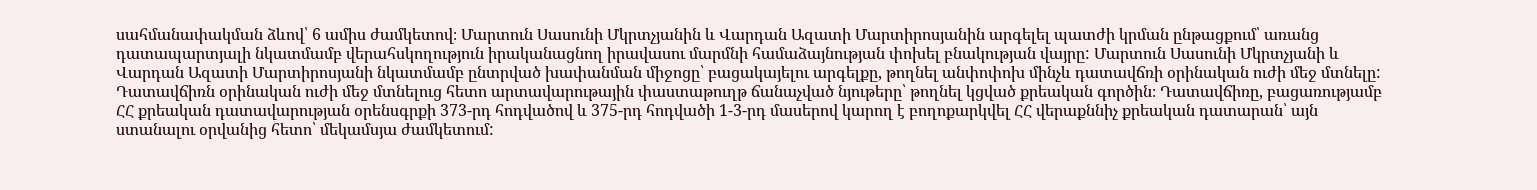սահմանափակման ձևով՝ 6 ամիս ժամկետով։ Մարտուն Սասունի Մկրտչյանին և Վարդան Ազատի Մարտիրոսյանին արգելել պատժի կրման ընթացքում՝ առանց դատապարտյալի նկատմամբ վերահսկողություն իրականացնող իրավասու մարմնի համաձայնության փոխել բնակության վայրը: Մարտուն Սասունի Մկրտչյանի և Վարդան Ազատի Մարտիրոսյանի նկատմամբ ընտրված խափանման միջոցը՝ բացակայելու արգելքը, թողնել անփոփոխ մինչև դատավճռի օրինական ուժի մեջ մտնելը: Դատավճիռն օրինական ուժի մեջ մտնելուց հետո արտավարութային փաստաթուղթ ճանաչված նյութերը՝ թողնել կցված քրեական գործին։ Դատավճիռը, բացառությամբ ՀՀ քրեական դատավարության օրենսգրքի 373-րդ հոդվածով և 375-րդ հոդվածի 1-3-րդ մասերով կարող է բողոքարկվել ՀՀ վերաքննիչ քրեական դատարան՝ այն ստանալու օրվանից հետո՝ մեկամսյա ժամկետում: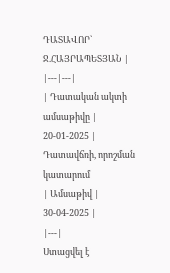ԴԱՏԱՎՈՐ` Ջ.ՀԱՅՐԱՊԵՏՅԱՆ |
|---|---|
| Դատական ակտի ամսաթիվը | 20-01-2025 |
Դատավճռի, որոշման կատարում
| Ամսաթիվ | 30-04-2025 |
|---|
Ստացվել է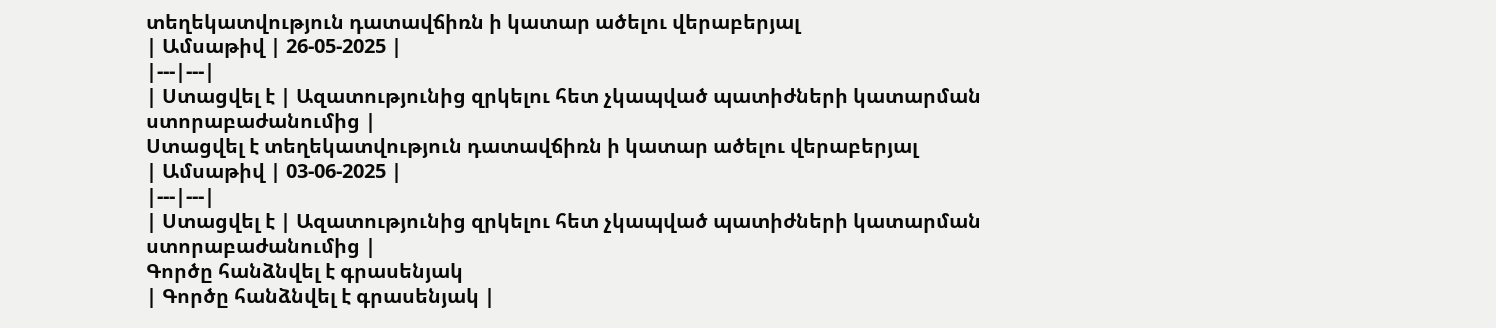տեղեկատվություն դատավճիռն ի կատար ածելու վերաբերյալ
| Ամսաթիվ | 26-05-2025 |
|---|---|
| Ստացվել է | Ազատությունից զրկելու հետ չկապված պատիժների կատարման ստորաբաժանումից |
Ստացվել է տեղեկատվություն դատավճիռն ի կատար ածելու վերաբերյալ
| Ամսաթիվ | 03-06-2025 |
|---|---|
| Ստացվել է | Ազատությունից զրկելու հետ չկապված պատիժների կատարման ստորաբաժանումից |
Գործը հանձնվել է գրասենյակ
| Գործը հանձնվել է գրասենյակ |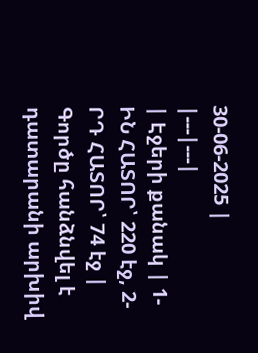30-06-2025 |
|---|---|
| Էջերի քանակ | 1-ԻՆ ՀԱՏՈՐ՝ 220 էջ, 2-ՐԴ ՀԱՏՈՐ՝ 74 էջ |
Գործը հանձնվել է դատարանի արխիվ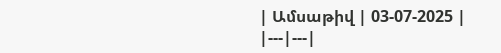| Ամսաթիվ | 03-07-2025 |
|---|---|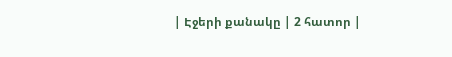| Էջերի քանակը | 2 հատոր |